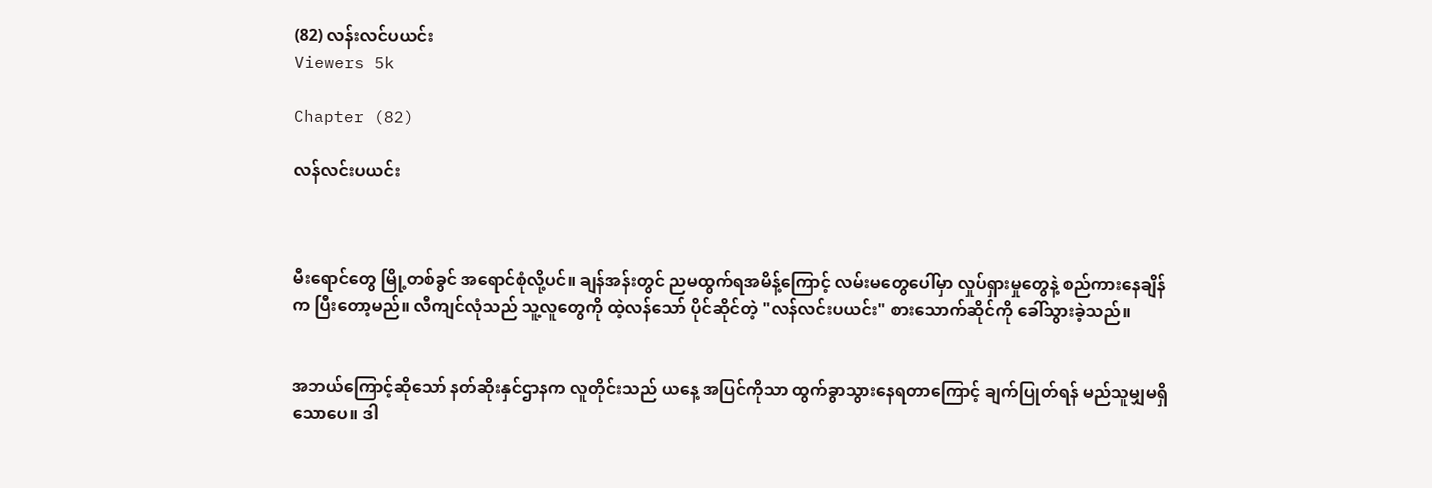(82) လန်းလင်ပယင်း
Viewers 5k

Chapter (82)

လန်လင်းပယင်း



မီးရောင်တွေ မြို့တစ်ခွင် အရောင်စုံလို့ပင်။ ချန်အန်းတွင် ညမထွက်ရအမိန့်ကြောင့် လမ်းမတွေပေါ်မှာ လှုပ်ရှားမှုတွေနဲ့ စည်ကားနေချိန်က ပြီးတော့မည်။ လီကျင်လုံသည် သူ့လူတွေကို ထဲ့လန်သော် ပိုင်ဆိုင်တဲ့ "လန်လင်းပယင်း" စားသောက်ဆိုင်ကို ခေါ်သွားခဲ့သည်။


အဘယ်ကြောင့်ဆိုသော် နတ်ဆိုးနှင်ဌာနက လူတိုင်းသည် ယနေ့ အပြင်ကိုသာ ထွက်ခွာသွားနေရတာကြောင့် ချက်ပြုတ်ရန် မည်သူမျှမရှိသောပေ။ ဒါ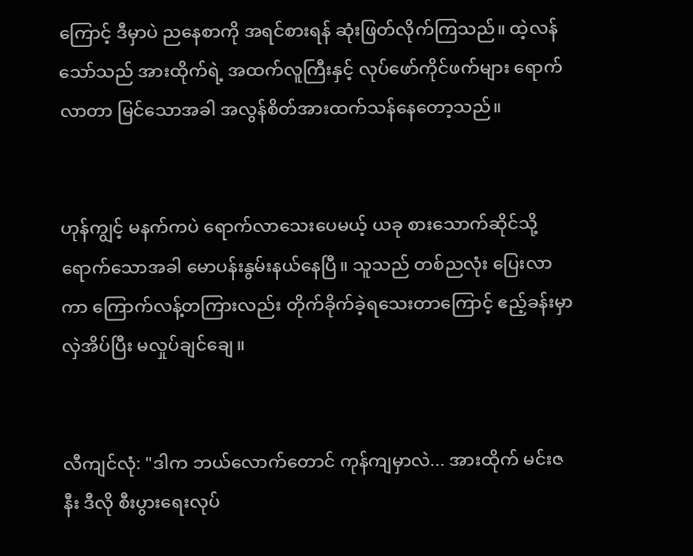ကြောင့် ဒီမှာပဲ ညနေစာကို အရင်စားရန် ဆုံးဖြတ်လိုက်ကြသည်။ ထဲ့လန်သော်သည် အားထိုက်ရဲ့ အထက်လူကြီးနှင့် လုပ်ဖော်ကိုင်ဖက်များ ရောက်လာတာ မြင်သောအခါ အလွန်စိတ်အားထက်သန်နေတော့သည်။


ဟုန်ကျွင့် မနက်ကပဲ ရောက်လာသေးပေမယ့် ယခု စားသောက်ဆိုင်သို့ ရောက်သောအခါ မောပန်းနွမ်းနယ်နေပြီ။ သူသည် တစ်ညလုံး ပြေးလာကာ ကြောက်လန့်တကြားလည်း တိုက်ခိုက်ခဲ့ရသေးတာကြောင့် ဧည့်ခန်းမှာ လှဲအိပ်ပြီး မလှုပ်ချင်ချေ။


လီကျင်လုံ: "ဒါက ဘယ်လောက်တောင် ကုန်ကျမှာလဲ... အားထိုက် မင်းဇနီး ဒီလို စီးပွားရေးလုပ်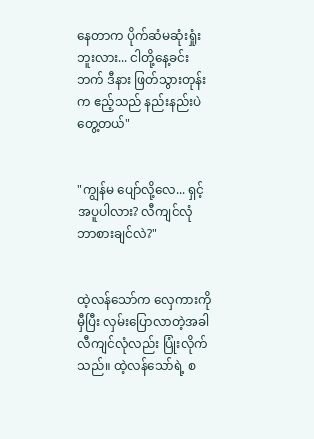နေတာက ပိုက်ဆံမဆုံးရှုံးဘူးလား... ငါတို့နေ့ခင်းဘက် ဒီနား ဖြတ်သွားတုန်းက ဧည့်သည် နည်းနည်းပဲ တွေ့တယ်"


"ကျွန်မ ပျော်လို့လေ... ရှင့်အပူပါလား? လီကျင်လုံ ဘာစားချင်လဲ?"


ထဲ့လန်သော်က လှေကားကို မှီပြီး လှမ်းပြောလာတဲ့အခါ လီကျင်လုံလည်း ပြုံးလိုက်သည်။ ထဲ့လန်သော်ရဲ့ စ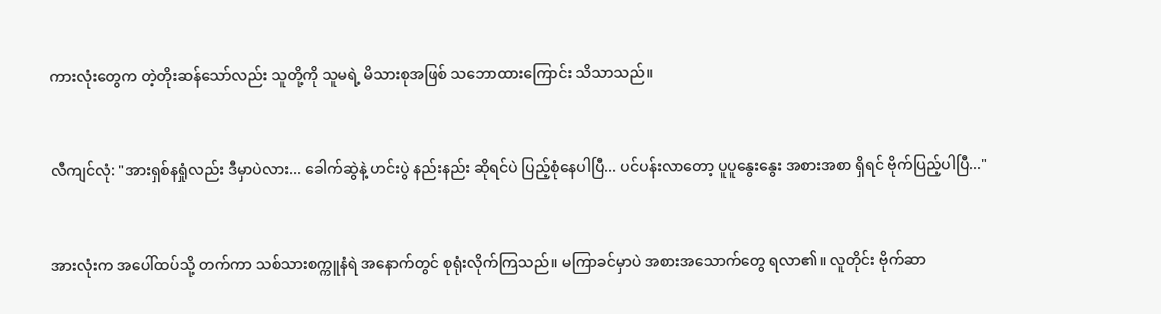ကားလုံးတွေက တဲ့တိုးဆန်သော်လည်း သူတို့ကို သူမရဲ့ မိသားစုအဖြစ် သဘောထားကြောင်း သိသာသည်။


လီကျင်လုံ: "အားရှစ်နရှုံလည်း ဒီမှာပဲလား... ခေါက်ဆွဲနဲ့ ဟင်းပွဲ နည်းနည်း ဆိုရင်ပဲ ပြည့်စုံနေပါပြီ... ပင်ပန်းလာတော့ ပူပူနွေးနွေး အစားအစာ ရှိရင် ဗိုက်ပြည့်ပါပြီ..."


အားလုံးက အပေါ်ထပ်သို့ တက်ကာ သစ်သားစက္ကူနံရဲ အနောက်တွင် စုရုံးလိုက်ကြသည်။ မကြာခင်မှာပဲ အစားအသောက်တွေ ရလာ၏။ လူတိုင်း ဗိုက်ဆာ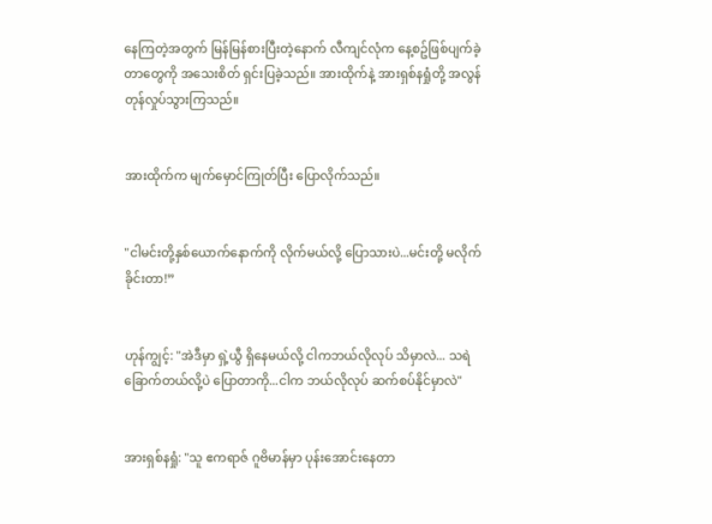နေကြတဲ့အတွက် မြန်မြန်စားပြီးတဲ့နောက် လီကျင်လုံက နေ့စဥ်ဖြစ်ပျက်ခဲ့တာတွေကို အသေးစိတ် ရှင်းပြခဲ့သည်။ အားထိုက်နဲ့ အားရှစ်နရှုံတို့ အလွန်တုန်လှုပ်သွားကြသည်။


အားထိုက်က မျက်မှောင်ကြုတ်ပြီး ပြောလိုက်သည်။


"ငါမင်းတို့နှစ်ယောက်နောက်ကို လိုက်မယ်လို့ ပြောသားပဲ...မင်းတို့ မလိုက်ခိုင်းတာ!”


ဟုန်ကျွင့်: "အဲဒီမှာ ရှဲ့ယွီ ရှိနေမယ်လို့ ငါကဘယ်လိုလုပ် သိမှာလဲ... သရဲခြောက်တယ်လို့ပဲ ပြောတာကို...ငါက ဘယ်လိုလုပ် ဆက်စပ်နိုင်မှာလဲ"


အားရှစ်နရှုံ: "သူ ဧကရာဇ် ဂူဗိမာန်မှာ ပုန်းအောင်းနေတာ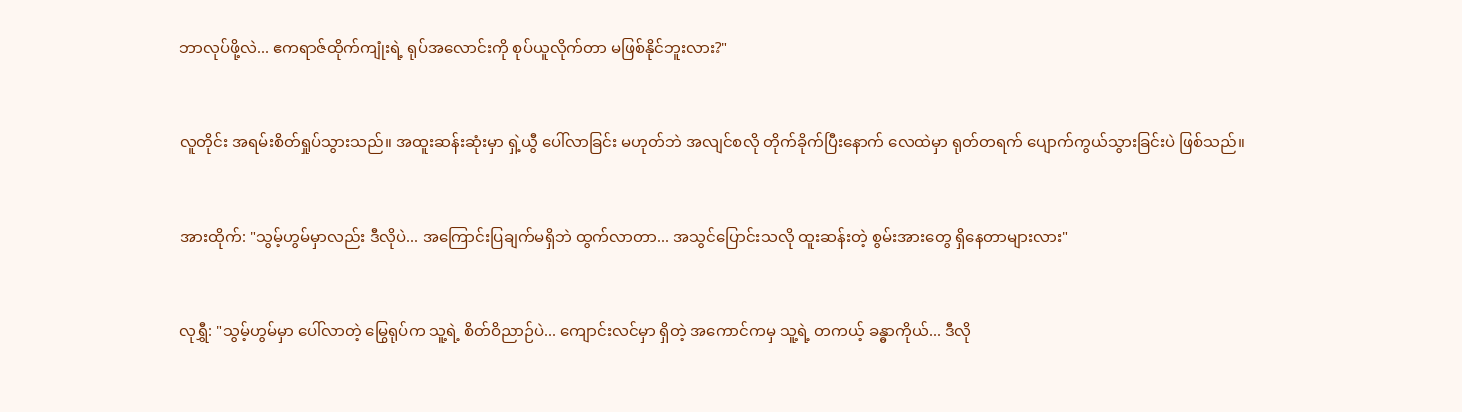ဘာလုပ်ဖို့လဲ... ဧကရာဇ်ထိုက်ကျုံးရဲ့ ရုပ်အလောင်းကို စုပ်ယူလိုက်တာ မဖြစ်နိုင်ဘူးလား?"


လူတိုင်း အရမ်းစိတ်ရှုပ်သွားသည်။ အထူးဆန်းဆုံးမှာ ရှဲ့ယွီ ပေါ်လာခြင်း မဟုတ်ဘဲ အလျင်စလို တိုက်ခိုက်ပြီးနောက် လေထဲမှာ ရုတ်တရက် ပျောက်ကွယ်သွားခြင်းပဲ ဖြစ်သည်။


အားထိုက်: "သွမ့်ဟွမ်မှာလည်း ဒီလိုပဲ... အကြောင်းပြချက်မရှိဘဲ ထွက်လာတာ... အသွင်ပြောင်းသလို ထူးဆန်းတဲ့ စွမ်းအားတွေ ရှိနေတာများလား"


လုရွှီ: "သွမ့်ဟွမ်မှာ ပေါ်လာတဲ့ မြွေရုပ်က သူ့ရဲ့ စိတ်ဝိညာဉ်ပဲ... ကျောင်းလင်မှာ ရှိတဲ့ အကောင်ကမှ သူ့ရဲ့ တကယ့် ခန္ဓာကိုယ်... ဒီလို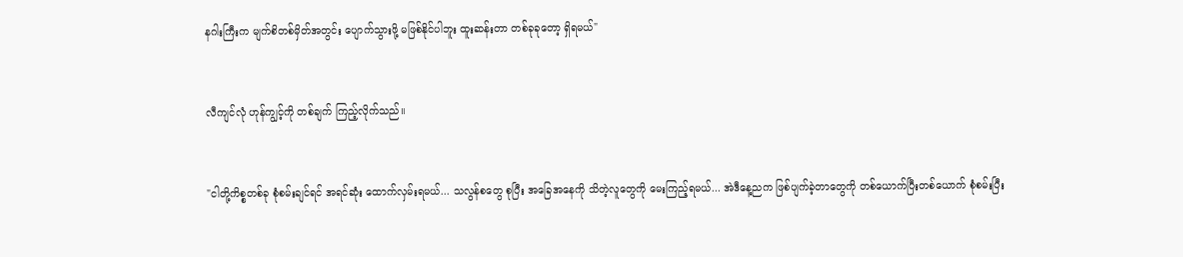နဂါးကြီးက မျက်စိတစ်မှိတ်အတွင်း ပျောက်သွားဖို့ မဖြစ်နိုင်ပါဘူး ထူးဆန်းတာ တစ်ခုခုတော့ ရှိရမယ်"


လီကျင်လုံ ဟုန်ကျွင့်ကို တစ်ချက် ကြည့်လိုက်သည်။


"ငါတို့ကိစ္စတစ်ခု စုံစမ်းချင်ရင် အရင်ဆုံး ထောက်လှမ်းရမယ်... သလွန်စတွေ စုပြီး အခြေအနေကို သိတဲ့လူတွေကို မေးကြည့်ရမယ်... အဲဒီနေ့ညက ဖြစ်ပျက်ခဲ့တာတွေကို တစ်ယောက်ပြီးတစ်ယောက် စုံစမ်းပြီး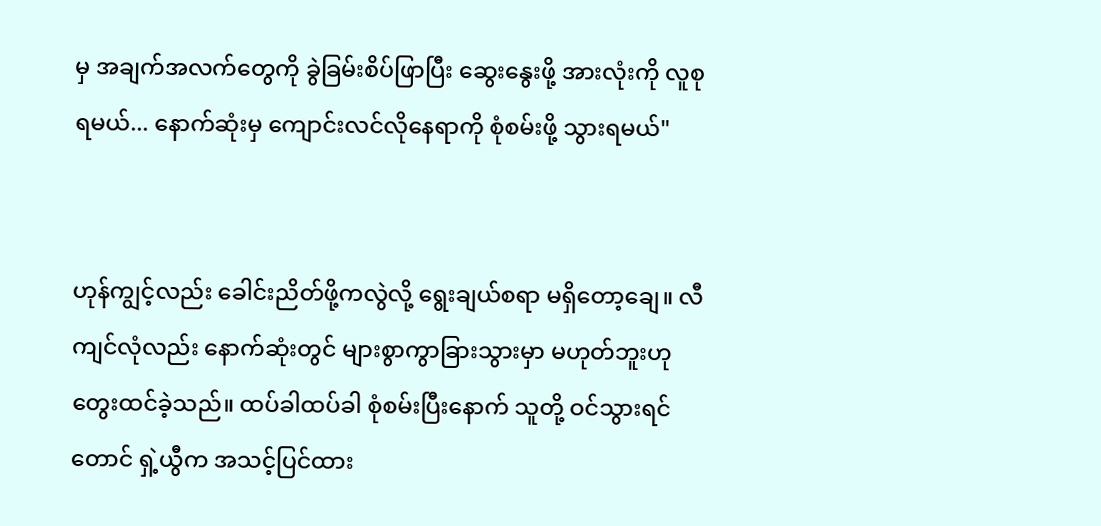မှ အချက်အလက်တွေကို ခွဲခြမ်းစိပ်ဖြာပြီး ဆွေးနွေးဖို့ အားလုံးကို လူစုရမယ်... နောက်ဆုံးမှ ကျောင်းလင်လိုနေရာကို စုံစမ်းဖို့ သွားရမယ်"


ဟုန်ကျွင့်လည်း ခေါင်းညိတ်ဖို့ကလွဲလို့ ရွေးချယ်စရာ မရှိတော့ချေ။ လီကျင်လုံလည်း နောက်ဆုံးတွင် များစွာကွာခြားသွားမှာ မဟုတ်ဘူးဟု တွေးထင်ခဲ့သည်။ ထပ်ခါထပ်ခါ စုံစမ်းပြီးနောက် သူတို့ ဝင်သွားရင်တောင် ရှဲ့ယွီက အသင့်ပြင်ထား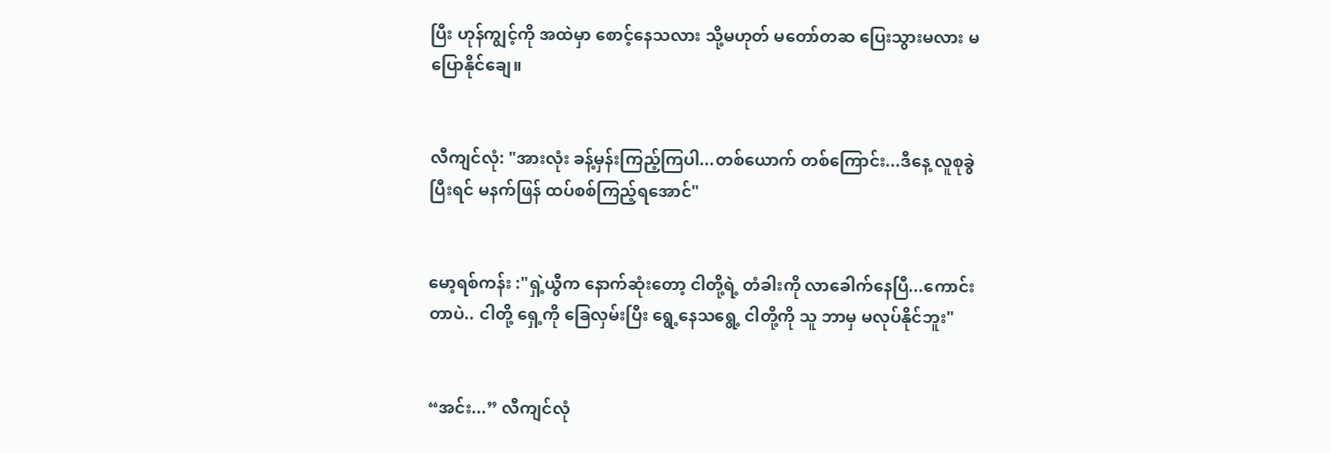ပြီး ဟုန်ကျွင့်ကို အထဲမှာ စောင့်နေသလား သို့မဟုတ် မတော်တဆ ပြေးသွားမလား မပြောနိုင်ချေ။


လီကျင်လုံ: "အားလုံး ခန့်မှန်းကြည့်ကြပါ...တစ်ယောက် တစ်ကြောင်း...ဒီနေ့ လူစုခွဲပြီးရင် မနက်ဖြန် ထပ်စစ်ကြည့်ရအောင်"


မော့ရစ်ကန်း :"ရှဲ့ယွီက နောက်ဆုံးတော့ ငါတို့ရဲ့ တံခါးကို လာခေါက်နေပြီ...ကောင်းတာပဲ.. ငါတို့ ရှေ့ကို ခြေလှမ်းပြီး ရွေ့နေသရွေ့ ငါတို့ကို သူ ဘာမှ မလုပ်နိုင်ဘူး"


“အင်း...” လီကျင်လုံ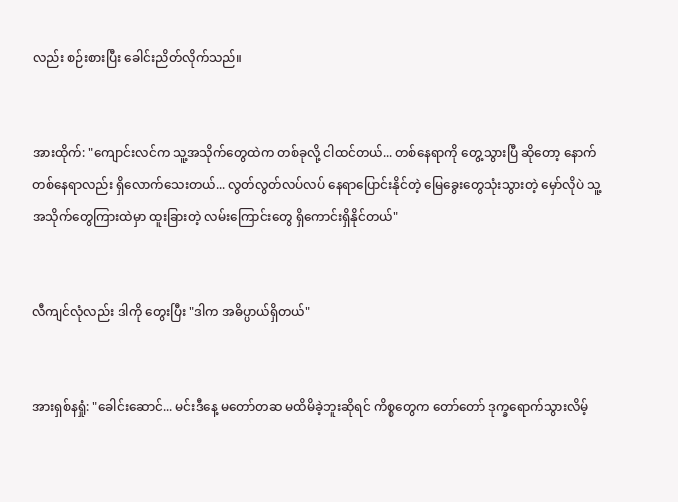လည်း စဉ်းစားပြီး ခေါင်းညိတ်လိုက်သည်။


အားထိုက်: "ကျောင်းလင်က သူ့အသိုက်တွေထဲက တစ်ခုလို့ ငါထင်တယ်... တစ်နေရာကို တွေ့သွားပြီ ဆိုတော့ နောက်တစ်နေရာလည်း ရှိလောက်သေးတယ်... လွတ်လွတ်လပ်လပ် နေရာပြောင်းနိုင်တဲ့ မြေခွေးတွေသုံးသွားတဲ့ မှော်လိုပဲ သူ့အသိုက်တွေကြားထဲမှာ ထူးခြားတဲ့ လမ်းကြောင်းတွေ ရှိကောင်းရှိနိုင်တယ်"


လီကျင်လုံလည်း ဒါကို တွေးပြီး "ဒါက အဓိပ္ပာယ်ရှိတယ်"


အားရှစ်နရှုံ: "ခေါင်းဆောင်... မင်းဒီနေ့ မတော်တဆ မထိမိခဲ့ဘူးဆိုရင် ကိစ္စတွေက တော်တော် ဒုက္ခရောက်သွားလိမ့်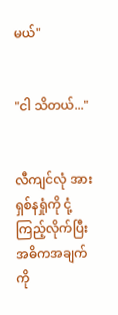မယ်"


"ငါ သိတယ်..."


လီကျင်လုံ အားရှစ်နရှုံကို ငုံ့ကြည့်လိုက်ပြီး အဓိကအချက်ကို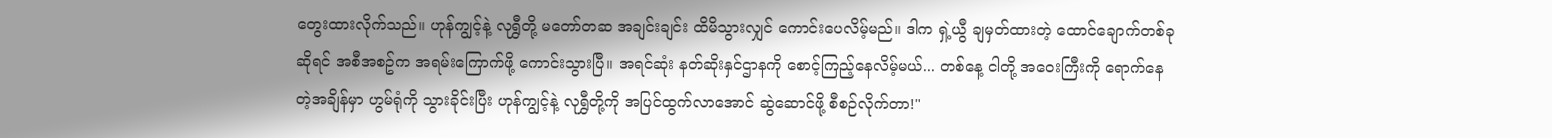တွေးထားလိုက်သည်။ ဟုန်ကျွင့်နဲ့ လုရွှီတို့ မတော်တဆ အချင်းချင်း ထိမိသွားလျှင် ကောင်းပေလိမ့်မည်။ ဒါက ရှဲ့ယွီ ချမှတ်ထားတဲ့ ထောင်ချောက်တစ်ခု ဆိုရင် အစီအစဥ်က အရမ်းကြောက်ဖို့ ကောင်းသွားပြီ။ အရင်ဆုံး နတ်ဆိုးနှင်ဌာနကို စောင့်ကြည့်နေလိမ့်မယ်... တစ်နေ့ ငါတို့ အဝေးကြီးကို ရောက်နေတဲ့အချိန်မှာ ဟွမ်ရုံကို သွားခိုင်းပြီး ဟုန်ကျွင့်နဲ့ လုရွှီတို့ကို အပြင်ထွက်လာအောင် ဆွဲဆောင်ဖို့ စီစဉ်လိုက်တာ!"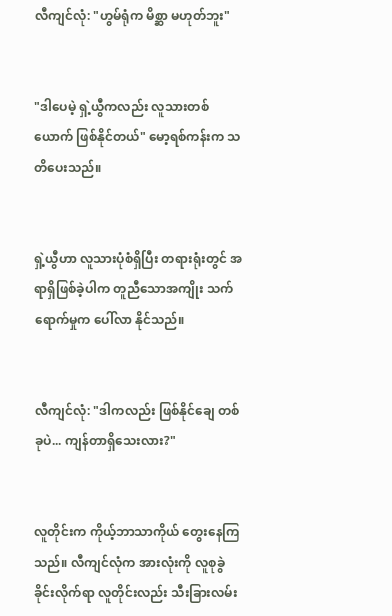လီကျင်လုံ: "ဟွမ်ရုံက မိစ္ဆာ မဟုတ်ဘူး"


"ဒါပေမဲ့ ရှဲ့ယွီကလည်း လူသားတစ်ယောက် ဖြစ်နိုင်တယ်" မော့ရစ်ကန်းက သတိပေးသည်။


ရှဲ့ယွီဟာ လူသားပုံစံရှိပြီး တရားရုံးတွင် အရာရှိဖြစ်ခဲ့ပါက တူညီသောအကျိုး သက်ရောက်မှုက ပေါ်လာ နိုင်သည်။


လီကျင်လုံ: "ဒါကလည်း ဖြစ်နိုင်ချေ တစ်ခုပဲ... ကျန်တာရှိသေးလား?"


လူတိုင်းက ကိုယ့်ဘာသာကိုယ် တွေးနေကြသည်။ လီကျင်လုံက အားလုံးကို လူစုခွဲခိုင်းလိုက်ရာ လူတိုင်းလည်း သီးခြားလမ်း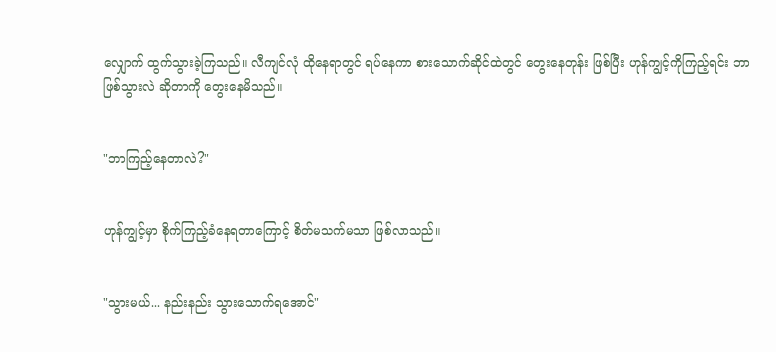လျှောက် ထွက်သွားခဲ့ကြသည်။ လီကျင်လုံ ထိုနေရာတွင် ရပ်နေကာ စားသောက်ဆိုင်ထဲတွင် တွေးနေတုန်း ဖြစ်ပြီး ဟုန်ကျွင့်ကိုကြည့်ရင်း ဘာဖြစ်သွားလဲ ဆိုတာကို တွေးနေမိသည်။


"ဘာကြည့်နေတာလဲ?"


ဟုန်ကျွင့်မှာ စိုက်ကြည့်ခံနေရတာကြောင့် စိတ်မသက်မသာ ဖြစ်လာသည်။


"သွားမယ်... နည်းနည်း သွားသောက်ရအောင်"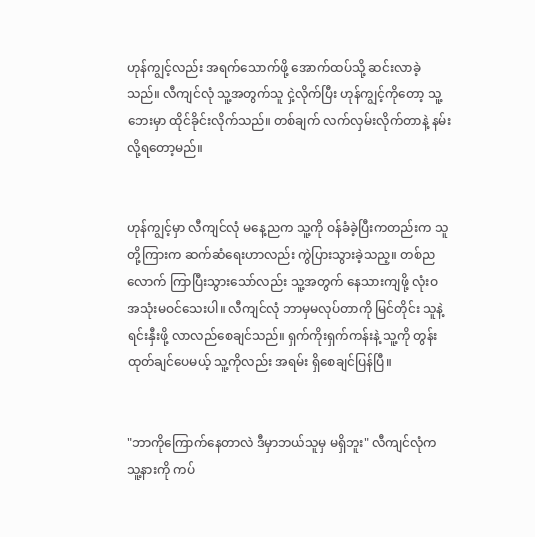ဟုန်ကျွင့်လည်း အရက်သောက်ဖို့ အောက်ထပ်သို့ ဆင်းလာခဲ့သည်။ လီကျင်လုံ သူ့အတွက်သူ ငှဲ့လိုက်ပြီး ဟုန်ကျွင့်ကိုတော့ သူ့ဘေးမှာ ထိုင်ခိုင်းလိုက်သည်။ တစ်ချက် လက်လှမ်းလိုက်တာနဲ့ နမ်းလို့ရတော့မည်။


ဟုန်ကျွင့်မှာ လီကျင်လုံ မနေ့ညက သူ့ကို ဝန်ခံခဲ့ပြီးကတည်းက သူတို့ကြားက ဆက်ဆံရေးဟာလည်း ကွဲပြားသွားခဲ့သည့။ တစ်ညလောက် ကြာပြီးသွားသော်လည်း သူ့အတွက် နေသားကျဖို့ လုံးဝ အသုံးမဝင်သေးပါ။ လီကျင်လုံ ဘာမှမလုပ်တာကို မြင်တိုင်း သူနဲ့ရင်းနှီးဖို့ လာလည်စေချင်သည်။ ရှက်ကိုးရှက်ကန်းနဲ့ သူ့ကို တွန်းထုတ်ချင်ပေမယ့် သူ့ကိုလည်း အရမ်း ရှိစေချင်ပြန်ပြီ။


"ဘာကိုကြောက်နေတာလဲ ဒီမှာဘယ်သူမှ မရှိဘူး" လီကျင်လုံက သူ့နားကို ကပ်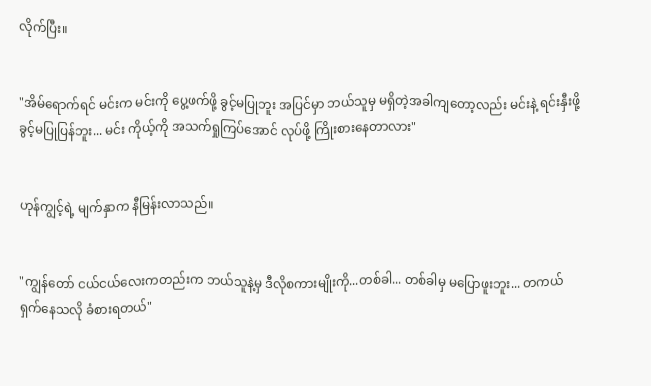လိုက်ပြီး။


"အိမ်ရောက်ရင် မင်းက မင်းကို ပွေ့ဖက်ဖို့ ခွင့်မပြုဘူး အပြင်မှာ ဘယ်သူမှ မရှိတဲ့အခါကျတော့လည်း မင်းနဲ့ ရင်းနှီးဖို့ ခွင့်မပြုပြန်ဘူး... မင်း ကိုယ့်ကို အသက်ရှုကြပ်အောင် လုပ်ဖို့ ကြိုးစားနေတာလား"


ဟုန်ကျွင့်ရဲ့ မျက်နှာက နီမြန်းလာသည်။


"ကျွန်တော် ငယ်ငယ်လေးကတည်းက ဘယ်သူနဲ့မှ ဒီလိုစကားမျိုးကို...တစ်ခါ... တစ်ခါမှ မပြောဖူးဘူး... တကယ် ရှက်နေသလို ခံစားရတယ်"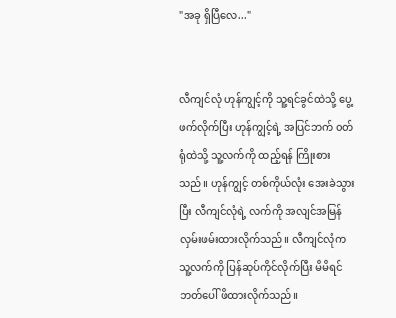"အခု ရှိပြီလေ..."


လီကျင်လုံ ဟုန်ကျွင့်ကို သူ့ရင်ခွင်ထဲသို့ ပွေ့ဖက်လိုက်ပြီး ဟုန်ကျွင့်ရဲ့ အပြင်ဘက် ၀တ်ရုံထဲသို့ သူ့လက်ကို ထည့်ရန် ကြိုးစားသည်။ ဟုန်ကျွင့် တစ်ကိုယ်လုံး အေးခဲသွားပြီး လီကျင်လုံရဲ့ လက်ကို အလျင်အမြန် လှမ်းဖမ်းထားလိုက်သည်။ လီကျင်လုံက သူ့လက်ကို ပြန်ဆုပ်ကိုင်လိုက်ပြီး မိမိရင်ဘတ်ပေါ် ဖိထားလိုက်သည်။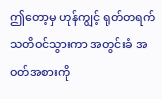ဤတော့မှ ဟုန်ကျွင့် ရုတ်တရက် သတိဝင်သွားကာ အတွင်းခံ အဝတ်အစားကို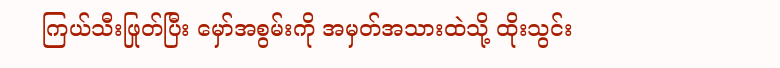ကြယ်သီးဖြုတ်ပြီး မှော်အစွမ်းကို အမှတ်အသားထဲသို့ ထိုးသွင်း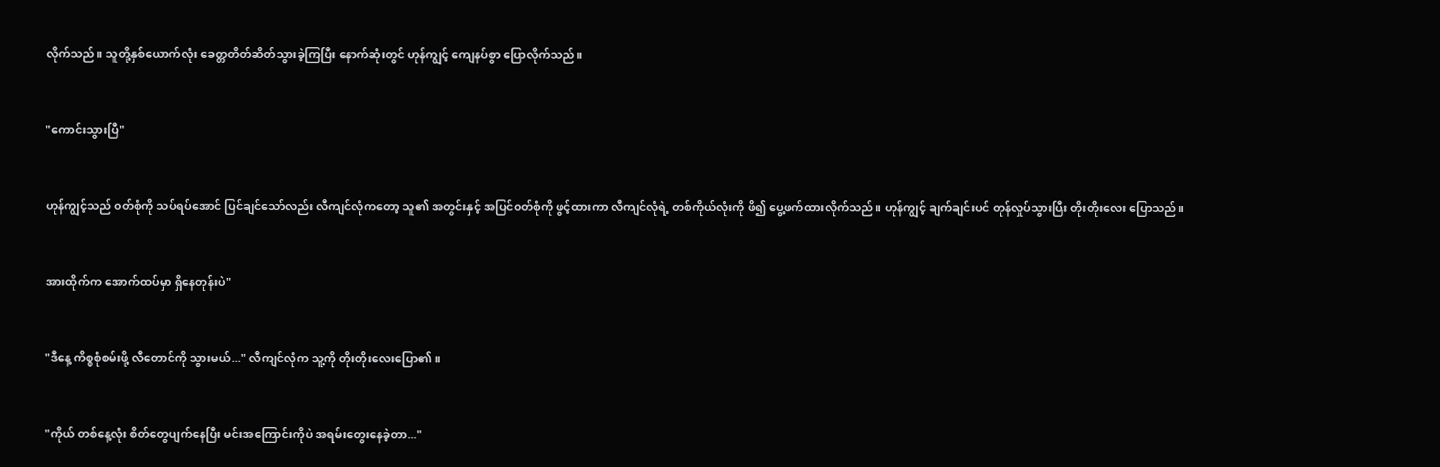လိုက်သည်။ သူတို့နှစ်ယောက်လုံး ခေတ္တတိတ်ဆိတ်သွားခဲ့ကြပြီး နောက်ဆုံးတွင် ဟုန်ကျွင့် ကျေနပ်စွာ ပြောလိုက်သည်။


"ကောင်းသွားပြီ"


ဟုန်ကျွင့်သည် ၀တ်စုံကို သပ်ရပ်အောင် ပြင်ချင်သော်လည်း လီကျင်လုံကတော့ သူ၏ အတွင်းနှင့် အပြင်၀တ်စုံကို ဖွင့်ထားကာ လီကျင်လုံရဲ့ တစ်ကိုယ်လုံးကို ဖိ၍ ပွေ့ဖက်ထားလိုက်သည်။ ဟုန်ကျွင့် ချက်ချင်းပင် တုန်လှုပ်သွားပြီး တိုးတိုးလေး ပြောသည်။


အားထိုက်က အောက်ထပ်မှာ ရှိနေတုန်းပဲ"


"ဒီနေ့ ကိစ္စစုံစမ်းဖို့ လီတောင်ကို သွားမယ်..." လီကျင်လုံက သူ့ကို တိုးတိုးလေးပြော၏။


"ကိုယ် တစ်နေ့လုံး စိတ်တွေပျက်နေပြီး မင်းအကြောင်းကိုပဲ အရမ်းတွေးနေခဲ့တာ..."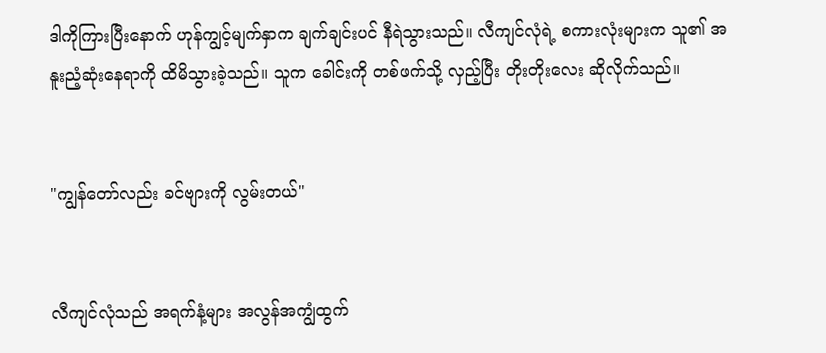ဒါကိုကြားပြီးနောက် ဟုန်ကျွင့်မျက်နှာက ချက်ချင်းပင် နီရဲသွားသည်။ လီကျင်လုံရဲ့ စကားလုံးများက သူ၏ အနူးညံ့ဆုံးနေရာကို ထိမိသွားခဲ့သည်။ သူက ခေါင်းကို တစ်ဖက်သို့ လှည့်ပြီး တိုးတိုးလေး ဆိုလိုက်သည်။


"ကျွန်တော်လည်း ခင်ဗျားကို လွမ်းတယ်"


လီကျင်လုံသည် အရက်နံ့များ အလွန်အကျွံထွက်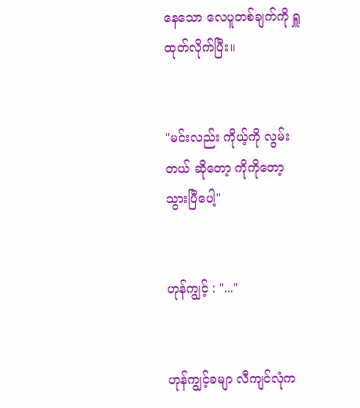နေသော လေပူတစ်ချက်ကို ရှူထုတ်လိုက်ပြီး။


"မင်းလည်း ကိုယ့်ကို လွမ်းတယ် ဆိုတော့ ကိုကိုတော့ သွားပြီပေါ့"


ဟုန်ကျွင့် : "..."


ဟုန်ကျွင့်ခမျာ လီကျင်လုံက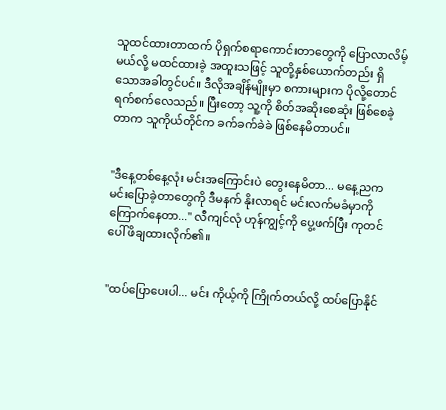သူထင်ထားတာထက် ပိုရှက်စရာကောင်းတာတွေကို ပြောလာလိမ့်မယ်လို့ မထင်ထားခဲ့ အထူးသဖြင့် သူတို့နှစ်ယောက်တည်း ရှိသောအခါတွင်ပင်။ ဒီလိုအချိန်မျိုးမှာ စကားများက ပိုလို့တောင် ရက်စက်လေသည်။ ပြီးတော့ သူ့ကို စိတ်အဆိုးစေဆုံး ဖြစ်စေခဲ့တာက သူကိုယ်တိုင်က ခက်ခက်ခဲခဲ ဖြစ်နေမိတာပင်။


"ဒီနေ့တစ်နေ့လုံး မင်းအကြောင်းပဲ တွေးနေမိတာ... မနေ့ညက မင်းပြောခဲ့တာတွေကို ဒီမနက် နိုးလာရင် မင်းလက်မခံမှာကို ကြောက်နေတာ..." လီကျင်လုံ ဟုန်ကျွင့်ကို ပွေ့ဖက်ပြီး ကုတင်ပေါ် ဖိချထားလိုက်၏။


"ထပ်ပြောပေးပါ... မင်း ကိုယ့်ကို ကြိုက်တယ်လို့ ထပ်ပြောနိုင်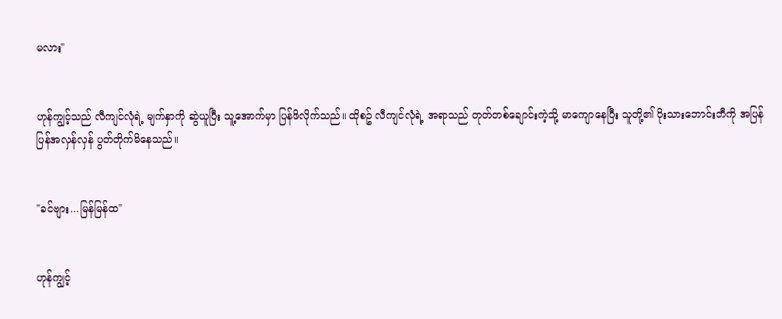မလား"


ဟုန်ကျွင့်သည် လီကျင်လုံရဲ့ မျက်နှာကို ဆွဲယူပြီး သူ့အောက်မှာ ပြန်ဖိလိုက်သည်။ ထိုစဥ် လီကျင်လုံရဲ့ အရာသည် တုတ်တစ်ချောင်းကဲ့သို့ မာကျောနေပြီး သူတို့၏ ပိုးသားဘောင်းဘီကို အပြန်ပြန်အလှန်လှန် ပွတ်တိုက်မိနေသည်။


"ခင်ဗျား...မြန်မြန်ထ"


ဟုန်ကျွင့်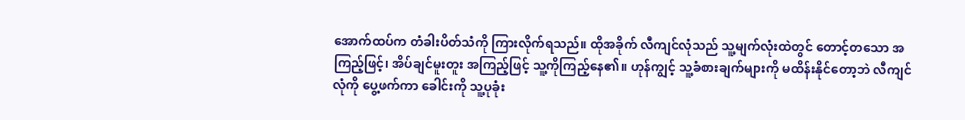အောက်ထပ်က တံခါးပိတ်သံကို ကြားလိုက်ရသည်။ ထိုအခိုက် လီကျင်လုံသည် သူ့မျက်လုံးထဲတွင် တောင့်တသော အကြည့်ဖြင့်၊ အိပ်ချင်မူးတူး အကြည့်ဖြင့် သူ့ကိုကြည့်နေ၏။ ဟုန်ကျွင့် သူ့ခံစားချက်များကို မထိန်းနိုင်တော့ဘဲ လီကျင်လုံကို ပွေ့ဖက်ကာ ခေါင်းကို သူ့ပုခုံး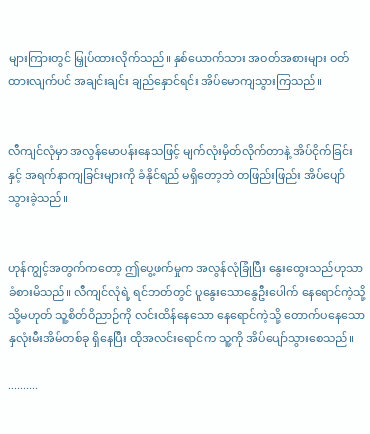များကြားတွင် မြှုပ်ထားလိုက်သည်။ နှစ်ယောက်သား အဝတ်အစားများ ဝတ်ထားလျက်ပင် အချင်းချင်း ချည်နှောင်ရင်း အိပ်မောကျသွားကြသည်။


လီကျင်လုံမှာ အလွန်မောပန်းနေသဖြင့် မျက်လုံးမှိတ်လိုက်တာနဲ့ အိပ်ငိုက်ခြင်း နှင့် အရက်နာကျခြင်းများကို ခံနိုင်ရည် မရှိတော့ဘဲ တဖြည်းဖြည်း အိပ်ပျော်သွားခဲ့သည်။


ဟုန်ကျွင့်အတွက်ကတော့ ဤပွေ့ဖက်မှုက အလွန်လုံခြုံပြီး နွေးထွေးသည်ဟုသာ ခံစားမိသည်။ လီကျင်လုံရဲ့ ရင်ဘတ်တွင် ပူနွေးသောနွေဦးပေါက် နေရောင်ကဲ့သို့ သို့မဟုတ် သူ့စိတ်ဝိညာဉ်ကို လင်းထိန်နေသော နေရောင်ကဲ့သို့ တောက်ပနေသော နှလုံးမီးအိမ်တစ်ခု ရှိနေပြီး ထိုအလင်းရောင်က သူ့ကို အိပ်ပျော်သွားစေသည်။

..........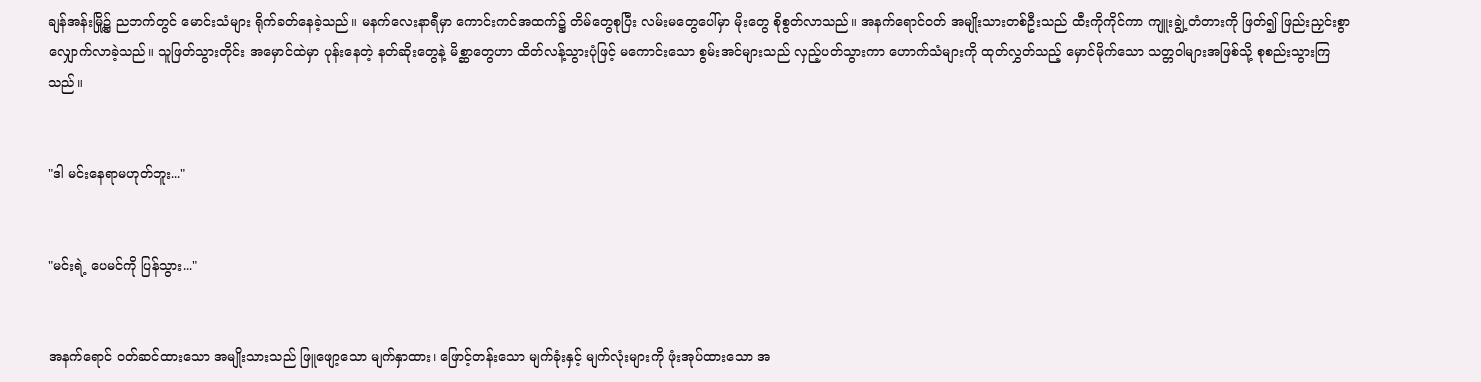ချန်အန်းမြို့၌ ညဘက်တွင် မောင်းသံများ ရိုက်ခတ်နေခဲ့သည်။ မနက်လေးနာရီမှာ ကောင်းကင်အထက်၌ တိမ်တွေစုပြီး လမ်းမတွေပေါ်မှာ မိုးတွေ စိုစွတ်လာသည်။ အနက်ရောင်ဝတ် အမျိုးသားတစ်ဦးသည် ထီးကိုကိုင်ကာ ကျူးချွဲ့တံတားကို ဖြတ်၍ ဖြည်းညှင်းစွာ လျှောက်လာခဲ့သည်။ သူဖြတ်သွားတိုင်း အမှောင်ထဲမှာ ပုန်းနေတဲ့ နတ်ဆိုးတွေနဲ့ မိစ္ဆာတွေဟာ ထိတ်လန့်သွားပုံဖြင့် မကောင်းသော စွမ်းအင်များသည် လှည့်ပတ်သွားကာ ဟောက်သံများကို ထုတ်လွှတ်သည့် မှောင်မိုက်သော သတ္တဝါများအဖြစ်သို့ စုစည်းသွားကြသည်။


"ဒါ မင်းနေရာမဟုတ်ဘူး..."


"မင်းရဲ့ ပေမင်ကို ပြန်သွား..."


အနက်ရောင် ၀တ်ဆင်ထားသော အမျိုးသားသည် ဖြူဖျော့သော မျက်နှာထား၊ ဖြောင့်တန်းသော မျက်ခုံးနှင့် မျက်လုံးများကို ဖုံးအုပ်ထားသော အ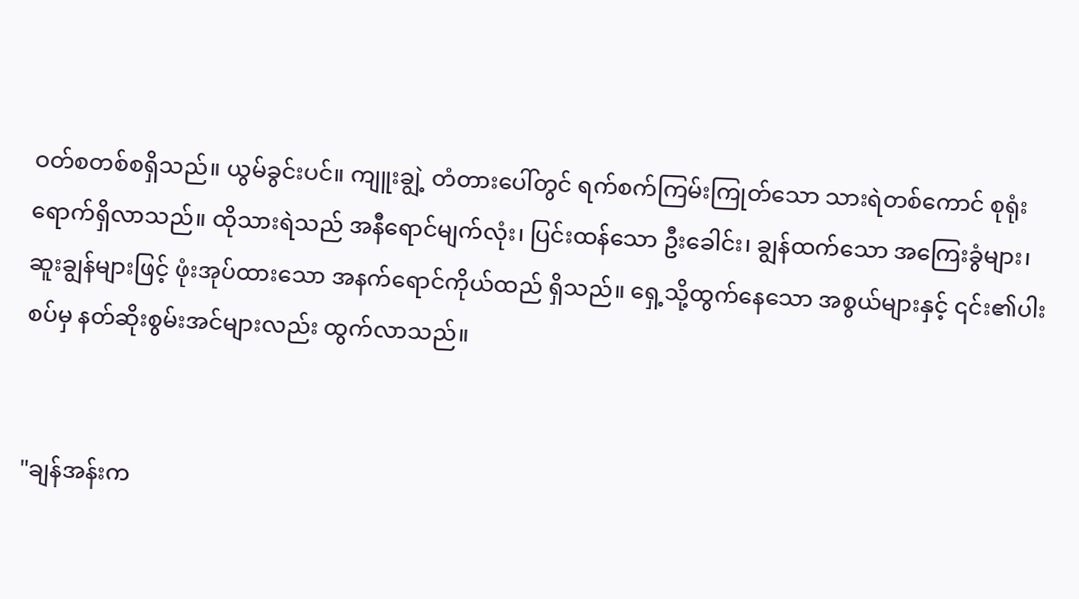ဝတ်စတစ်စရှိသည်။ ယွမ်ခွင်းပင်။ ကျူးချွဲ့ တံတားပေါ်တွင် ရက်စက်ကြမ်းကြုတ်သော သားရဲတစ်ကောင် စုရုံးရောက်ရှိလာသည်။ ထိုသားရဲသည် အနီရောင်မျက်လုံး၊ ပြင်းထန်သော ဦးခေါင်း၊ ချွန်ထက်သော အကြေးခွံများ၊ ဆူးချွန်များဖြင့် ဖုံးအုပ်ထားသော အနက်ရောင်ကိုယ်ထည် ရှိသည်။ ရှေ့သို့ထွက်နေသော အစွယ်များနှင့် ၎င်း၏ပါးစပ်မှ နတ်ဆိုးစွမ်းအင်များလည်း ထွက်လာသည်။


"ချန်အန်းက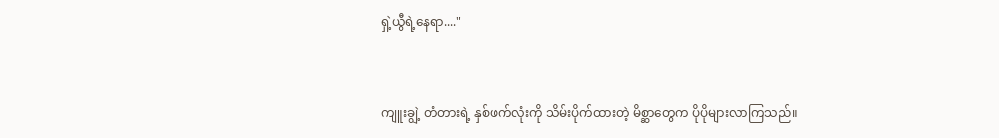ရှဲ့ယွီရဲ့နေရာ...."


ကျူးချွဲ့ တံတားရဲ့ နှစ်ဖက်လုံးကို သိမ်းပိုက်ထားတဲ့ မိစ္ဆာတွေက ပိုပိုများလာကြသည်။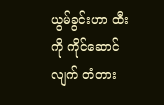ယွမ်ခွင်းဟာ ထီးကို ကိုင်ဆောင်လျက် တံတား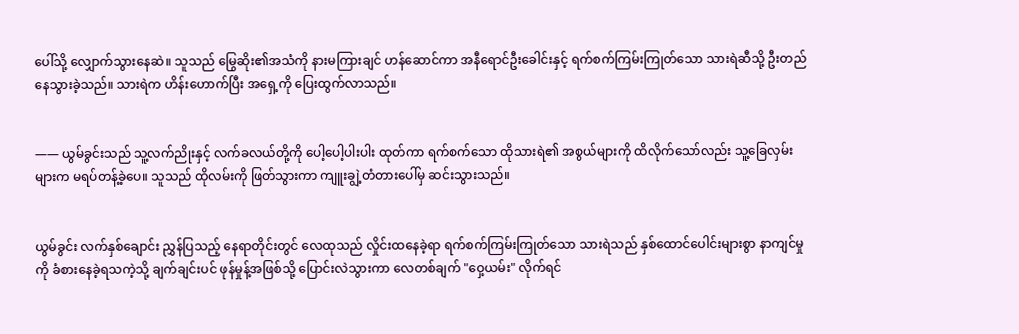ပေါ်သို့ လျှောက်သွားနေဆဲ။ သူသည် မြွေဆိုး၏အသံကို နားမကြားချင် ဟန်ဆောင်ကာ အနီရောင်ဦးခေါင်းနှင့် ရက်စက်ကြမ်းကြုတ်သော သားရဲဆီသို့ ဦးတည်နေသွားခဲ့သည်။ သားရဲက ဟိန်းဟောက်ပြီး အရှေ့ကို ပြေးထွက်လာသည်။


—— ယွမ်ခွင်းသည် သူ့လက်ညိုးနှင့် လက်ခလယ်တို့ကို ပေါ့ပေါ့ပါးပါး ထုတ်ကာ ရက်စက်သော ထိုသားရဲ၏ အစွယ်များကို ထိလိုက်သော်လည်း သူ့ခြေလှမ်းများက မရပ်တန့်ခဲ့ပေ။ သူသည် ထိုလမ်းကို ဖြတ်သွားကာ ကျူးချွဲ့တံတားပေါ်မှ ဆင်းသွားသည်။


ယွမ်ခွင်း လက်နှစ်ချောင်း ညွှန်ပြသည့် နေရာတိုင်းတွင် လေထုသည် လှိုင်းထနေခဲ့ရာ ရက်စက်ကြမ်းကြုတ်သော သားရဲသည် နှစ်ထောင်ပေါင်းများစွာ နာကျင်မှုကို ခံစားနေခဲ့ရသကဲ့သို့ ချက်ချင်းပင် ဖုန်မှုန့်အဖြစ်သို့ ပြောင်းလဲသွားကာ လေတစ်ချက် "ဝှေ့ယမ်း" လိုက်ရင်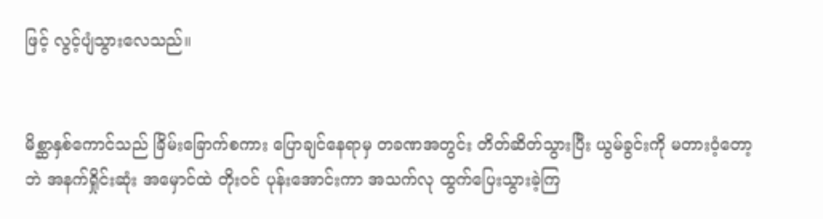ဖြင့် လွင့်ပျံသွားလေသည်။


မိစ္ဆာနှစ်ကောင်သည် ခြိမ်းခြောက်စကား ပြောချင်နေရာမှ တခဏအတွင်း တိတ်ဆိတ်သွားပြီး ယွမ်ခွင်းကို မတားဝံ့တော့ဘဲ အနက်ရှိုင်းဆုံး အမှောင်ထဲ တိုးဝင် ပုန်းအောင်းကာ အသက်လု ထွက်ပြေးသွားခဲ့ကြ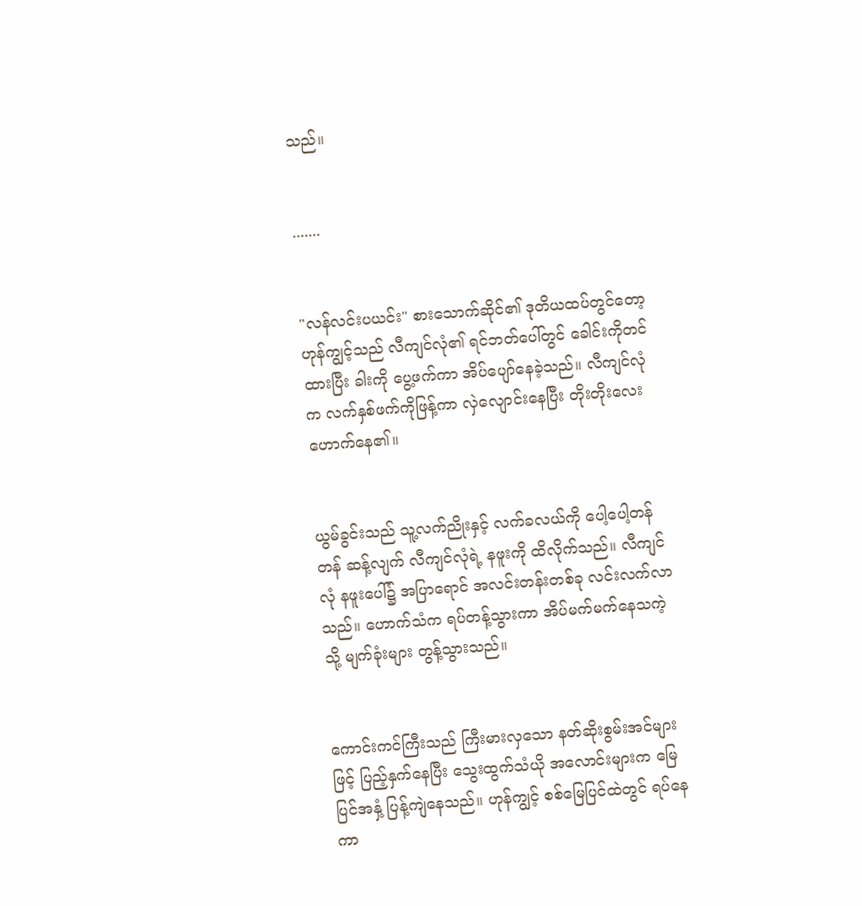သည်။


.......


"လန်လင်းပယင်း" စားသောက်ဆိုင်၏ ဒုတိယထပ်တွင်တော့ ဟုန်ကျွင့်သည် လီကျင်လုံ၏ ရင်ဘတ်ပေါ်တွင် ခေါင်းကိုတင်ထားပြီး ခါးကို ပွေ့ဖက်ကာ အိပ်ပျော်နေခဲ့သည်။ လီကျင်လုံက လက်နှစ်ဖက်ကိုဖြန့်ကာ လှဲလျောင်းနေပြီး တိုးတိုးလေး ဟောက်နေ၏။


ယွမ်ခွင်းသည် သူ့လက်ညိုးနှင့် လက်ခလယ်ကို ပေါ့ပေါ့တန်တန် ဆန့်လျက် လီကျင်လုံရဲ့ နဖူးကို ထိလိုက်သည်။ လီကျင်လုံ နဖူးပေါ်၌ အပြာရောင် အလင်းတန်းတစ်ခု လင်းလက်လာသည်။ ဟောက်သံက ရပ်တန့်သွားကာ အိပ်မက်မက်နေသကဲ့သို့ မျက်ခုံးများ တွန့်သွားသည်။


ကောင်းကင်ကြီးသည် ကြီးမားလှသော နတ်ဆိုးစွမ်းအင်များဖြင့် ပြည့်နှက်နေပြီး သွေးထွက်သံယို အလောင်းများက မြေပြင်အနှံ့ ပြန့်ကျဲနေသည်။ ဟုန်ကျွင့် စစ်မြေပြင်ထဲတွင် ရပ်နေကာ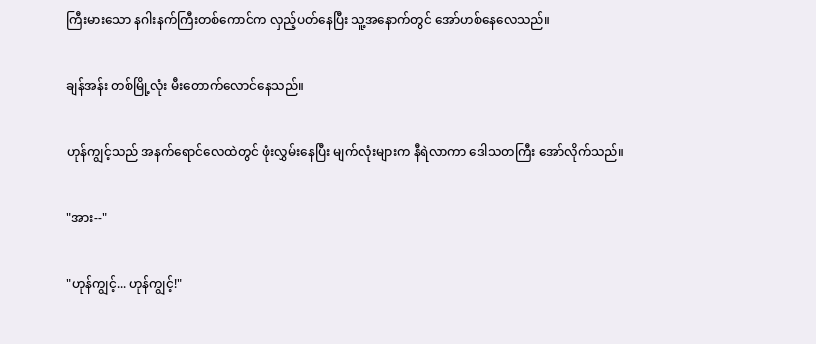ကြီးမားသော နဂါးနက်ကြီးတစ်ကောင်က လှည့်ပတ်နေပြီး သူ့အနောက်တွင် အော်ဟစ်နေလေသည်။


ချန်အန်း တစ်မြို့လုံး မီးတောက်လောင်နေသည်။


ဟုန်ကျွင့်သည် အနက်ရောင်လေထဲတွင် ဖုံးလွှမ်းနေပြီး မျက်လုံးများက နီရဲလာကာ ဒေါသတကြီး အော်လိုက်သည်။


"အား--"


"ဟုန်ကျွင့်... ဟုန်ကျွင့်!"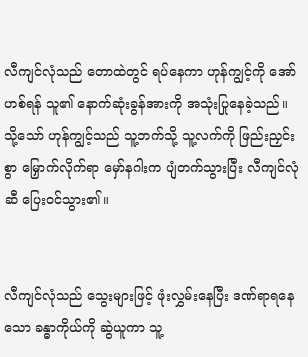လီကျင်လုံသည် တောထဲတွင် ရပ်နေကာ ဟုန်ကျွင့်ကို အော်ဟစ်ရန် သူ၏ နောက်ဆုံးခွန်အားကို အသုံးပြုနေခဲ့သည်။ သို့သော် ဟုန်ကျွင့်သည် သူ့ဘက်သို့ သူ့လက်ကို ဖြည်းညှင်းစွာ မြှောက်လိုက်ရာ မှော်နဂါးက ပျံတက်သွားပြီး လီကျင်လုံဆီ ပြေးဝင်သွား၏။


လီကျင်လုံသည် သွေးများဖြင့် ဖုံးလွှမ်းနေပြီး ဒဏ်ရာရနေသော ခန္ဓာကိုယ်ကို ဆွဲယူကာ သူ့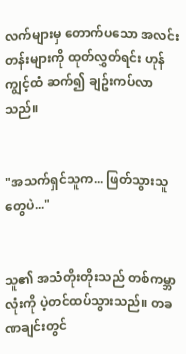လက်များမှ တောက်ပသော အလင်းတန်းများကို ထုတ်လွှတ်ရင်း ဟုန်ကျွင့်ထံ ဆက်၍ ချဥ်းကပ်လာသည်။


"အသက်ရှင်သူက... ဖြတ်သွားသူတွေပဲ..."


သူ၏ အသံတိုးတိုးသည် တစ်ကမ္ဘာလုံးကို ပဲ့တင်ထပ်သွားသည်။ တခဏချင်းတွင်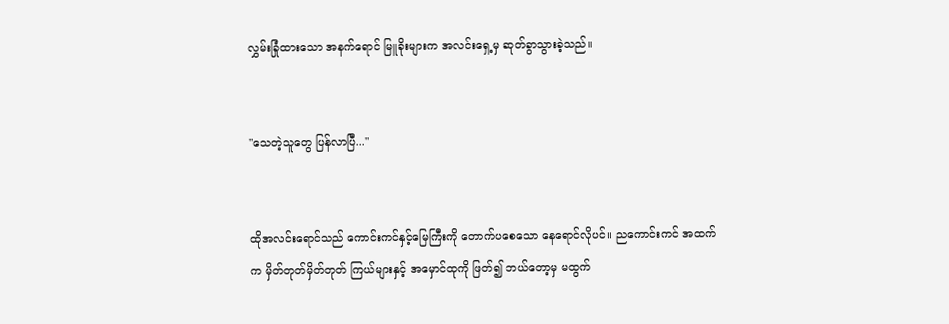လွှမ်းခြုံထားသော အနက်ရောင် မြူခိုးများက အလင်းရှေ့မှ ဆုတ်ခွာသွားခဲ့သည်။


"သေတဲ့သူတွေ ပြန်လာပြီ..."


ထိုအလင်းရောင်သည် ကောင်းကင်နှင့်မြေကြီးကို တောက်ပစေသော နေရောင်လိုပင်။ ညကောင်းကင် အထက်က မှိတ်တုတ်မှိတ်တုတ် ကြယ်များနှင့် အမှောင်ထုကို ဖြတ်၍ ဘယ်တော့မှ မထွက်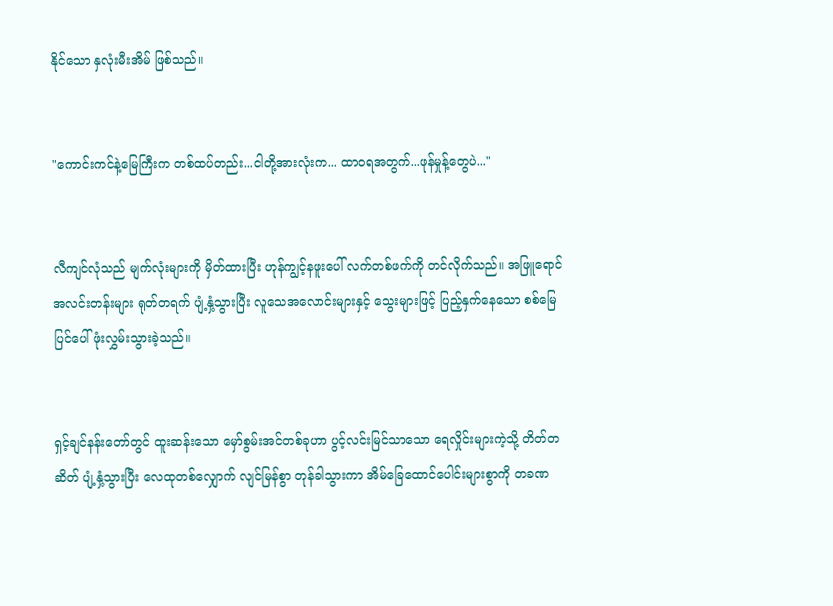နိုင်သော နှလုံးမီးအိမ် ဖြစ်သည်။


"ကောင်းကင်နဲ့မြေကြီးက တစ်ထပ်တည်း...ငါတို့အားလုံးက... ထာဝရအတွက်...ဖုန်မှုန့်တွေပဲ..."


လီကျင်လုံသည် မျက်လုံးများကို မှိတ်ထားပြီး ဟုန်ကျွင့်နဖူးပေါ် လက်တစ်ဖက်ကို တင်လိုက်သည်။ အဖြူရောင်အလင်းတန်းများ ရုတ်တရက် ပျံ့နှံ့သွားပြီး လူသေအလောင်းများနှင့် သွေးများဖြင့် ပြည့်နှက်နေသော စစ်မြေပြင်ပေါ် ဖုံးလွှမ်းသွားခဲ့သည်။


ရှင့်ချင်နန်းတော်တွင် ထူးဆန်းသော မှော်စွမ်းအင်တစ်ခုဟာ ပွင့်လင်းမြင်သာသော ရေလှိုင်းများကဲ့သို့ တိတ်တဆိတ် ပျံ့နှံ့သွားပြီး လေထုတစ်လျှောက် လျင်မြန်စွာ တုန်ခါသွားကာ အိမ်ခြေထောင်ပေါင်းများစွာကို တခဏ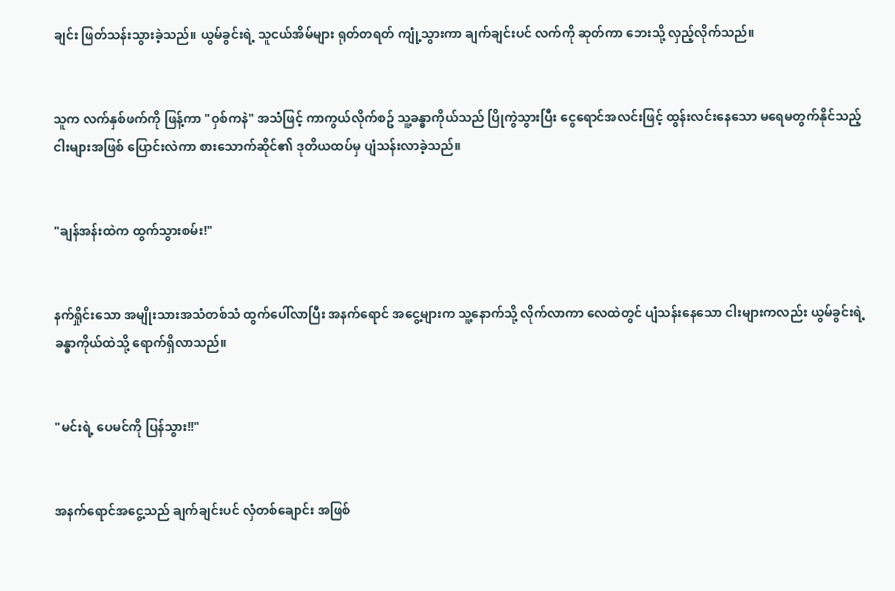ချင်း ဖြတ်သန်းသွားခဲ့သည်။ ယွမ်ခွင်းရဲ့ သူငယ်အိမ်များ ရုတ်တရတ် ကျုံ့သွားကာ ချက်ချင်းပင် လက်ကို ဆုတ်ကာ ဘေးသို့ လှည့်လိုက်သည်။


သူက လက်နှစ်ဖက်ကို ဖြန့်ကာ "ဝှစ်ကနဲ" အသံဖြင့် ကာကွယ်လိုက်စဥ် သူ့ခန္ဓာကိုယ်သည် ပြိုကွဲသွားပြီး ငွေရောင်အလင်းဖြင့် ထွန်းလင်းနေသော မရေမတွက်နိုင်သည့် ငါးများအဖြစ် ပြောင်းလဲကာ စားသောက်ဆိုင်၏ ဒုတိယထပ်မှ ပျံသန်းလာခဲ့သည်။


"ချန်အန်းထဲက ထွက်သွားစမ်း!"


နက်ရှိုင်းသော အမျိုးသားအသံတစ်သံ ထွက်ပေါ်လာပြီး အနက်ရောင် အငွေ့များက သူ့နောက်သို့ လိုက်လာကာ လေထဲတွင် ပျံသန်းနေသော ငါးများကလည်း ယွမ်ခွင်းရဲ့ ခန္ဓာကိုယ်ထဲသို့ ရောက်ရှိလာသည်။


"မင်းရဲ့ ပေမင်ကို ပြန်သွား!!"


အနက်ရောင်အငွေ့သည် ချက်ချင်းပင် လှံတစ်ချောင်း အဖြစ်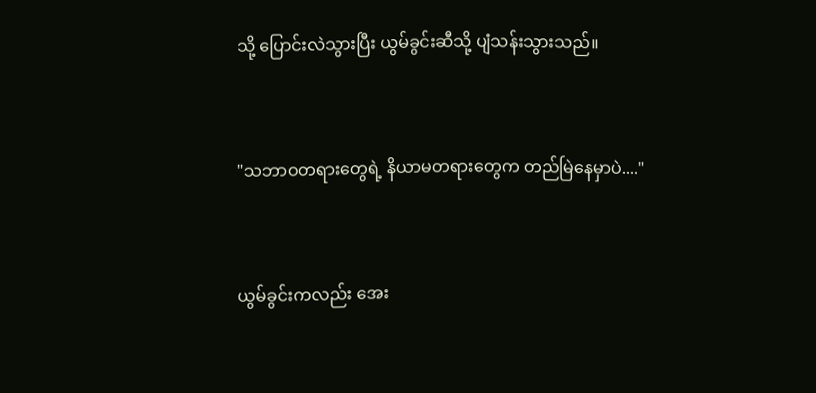သို့ ပြောင်းလဲသွားပြီး ယွမ်ခွင်းဆီသို့ ပျံသန်းသွားသည်။


"သဘာဝတရားတွေရဲ့ နိယာမတရားတွေက တည်မြဲနေမှာပဲ...."


ယွမ်ခွင်းကလည်း အေး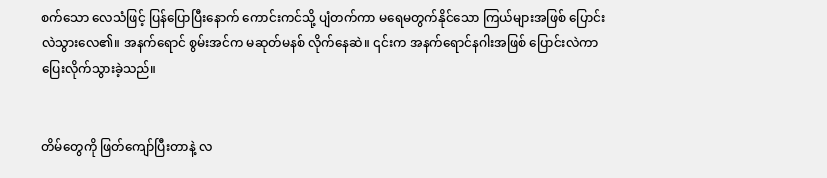စက်သော လေသံဖြင့် ပြန်ပြောပြီးနောက် ကောင်းကင်သို့ ပျံတက်ကာ မရေမတွက်နိုင်သော ကြယ်များအဖြစ် ပြောင်းလဲသွားလေ၏။ အနက်ရောင် စွမ်းအင်က မဆုတ်မနစ် လိုက်နေဆဲ။ ၎င်းက အနက်ရောင်နဂါးအဖြစ် ပြောင်းလဲကာ ပြေးလိုက်သွားခဲ့သည်။


တိမ်တွေကို ဖြတ်ကျော်ပြီးတာနဲ့ လ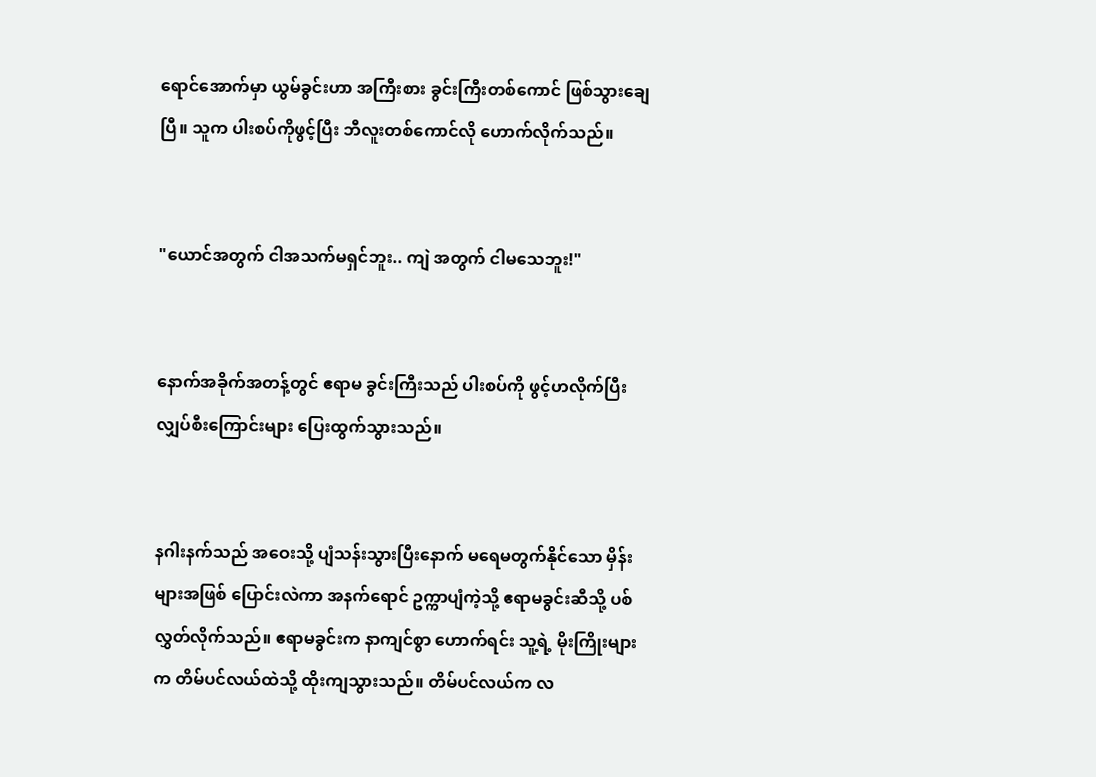ရောင်အောက်မှာ ယွမ်ခွင်းဟာ အကြီးစား ခွင်းကြီးတစ်ကောင် ဖြစ်သွားချေပြီ။ သူက ပါးစပ်ကိုဖွင့်ပြီး ဘီလူးတစ်ကောင်လို ဟောက်လိုက်သည်။


"ယောင်အတွက် ငါအသက်မရှင်ဘူး.. ကျဲ အတွက် ငါမသေဘူး!"


နောက်အခိုက်အတန့်တွင် ဧရာမ ခွင်းကြီးသည် ပါးစပ်ကို ဖွင့်ဟလိုက်ပြီး လျှပ်စီးကြောင်းများ ပြေးထွက်သွားသည်။


နဂါးနက်သည် အဝေးသို့ ပျံသန်းသွားပြီးနောက် မရေမတွက်နိုင်သော မှိန်းများအဖြစ် ပြောင်းလဲကာ အနက်ရောင် ဥက္ကာပျံကဲ့သို့ ဧရာမခွင်းဆီသို့ ပစ်လွှတ်လိုက်သည်။ ဧရာမခွင်းက နာကျင်စွာ ဟောက်ရင်း သူ့ရဲ့ မိုးကြိုးများက တိမ်ပင်လယ်ထဲသို့ ထိုးကျသွားသည်။ တိမ်ပင်လယ်က လ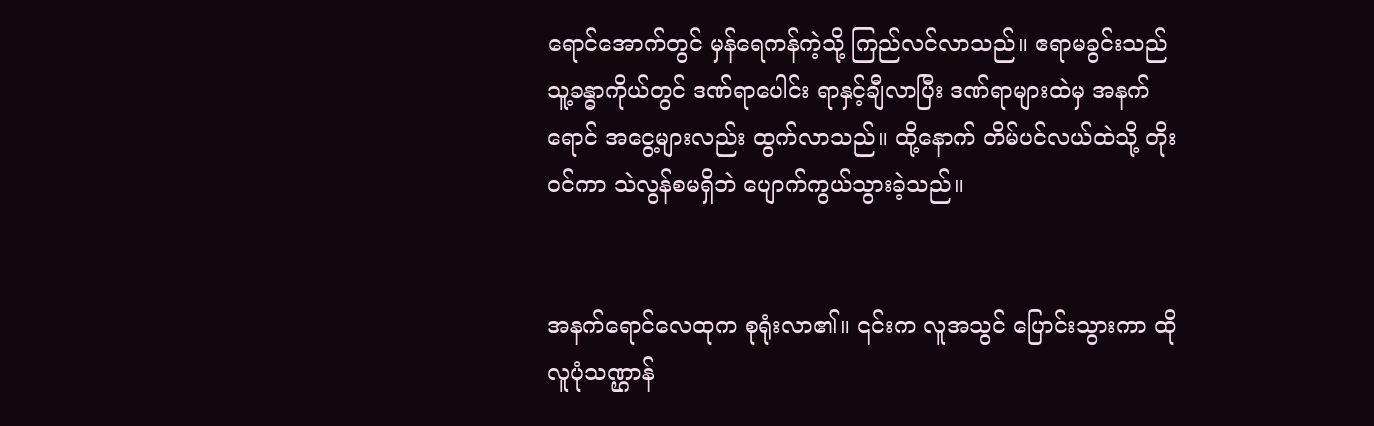ရောင်အောက်တွင် မှန်ရေကန်ကဲ့သို့ ကြည်လင်လာသည်။ ဧရာမခွင်းသည် သူ့ခန္ဓာကိုယ်တွင် ဒဏ်ရာပေါင်း ရာနှင့်ချီလာပြီး ဒဏ်ရာများထဲမှ အနက်ရောင် အငွေ့များလည်း ထွက်လာသည်။ ထို့နောက် တိမ်ပင်လယ်ထဲသို့ တိုးဝင်ကာ သဲလွန်စမရှိဘဲ ပျောက်ကွယ်သွားခဲ့သည်။


အနက်ရောင်လေထုက စုရုံးလာ၏။ ၎င်းက လူအသွင် ပြောင်းသွားကာ ထိုလူပုံသဏ္ဌာန်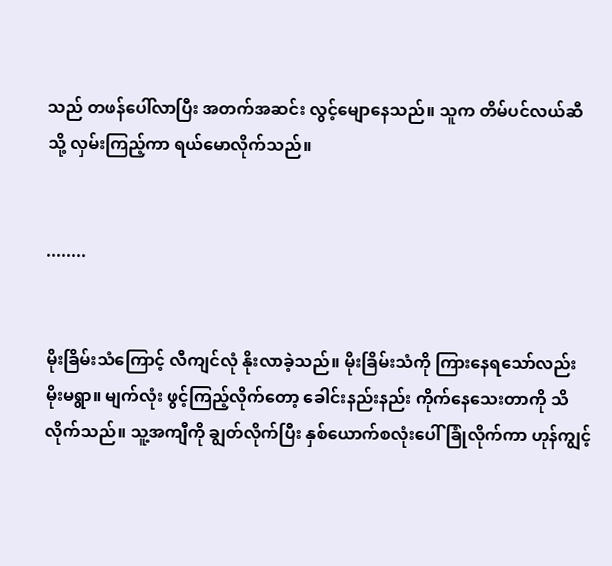သည် တဖန်ပေါ်လာပြီး အတက်အဆင်း လွင့်မျောနေသည်။ သူက တိမ်ပင်လယ်ဆီသို့ လှမ်းကြည့်ကာ ရယ်မောလိုက်သည်။


........


မိုးခြိမ်းသံကြောင့် လီကျင်လုံ နိုးလာခဲ့သည်။ မိုးခြိမ်းသံကို ကြားနေရသော်လည်း မိုးမရွာ။ မျက်လုံး ဖွင့်ကြည့်လိုက်တော့ ခေါင်းနည်းနည်း ကိုက်နေသေးတာကို သိလိုက်သည်။ သူ့အကျီကို ချွတ်လိုက်ပြီး နှစ်ယောက်စလုံးပေါ် ခြုံလိုက်ကာ ဟုန်ကျွင့်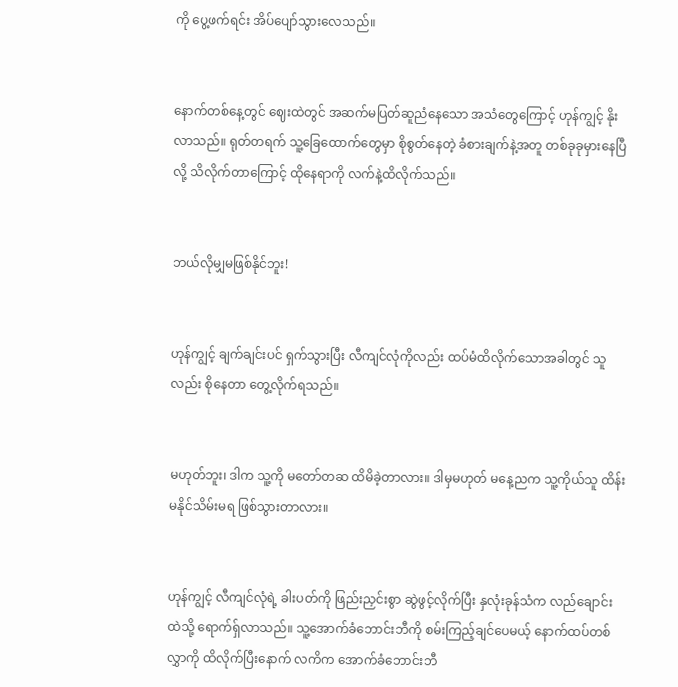ကို ပွေ့ဖက်ရင်း အိပ်ပျော်သွားလေသည်။


နောက်တစ်နေ့တွင် ဈေးထဲတွင် အဆက်မပြတ်ဆူညံနေသော အသံတွေကြောင့် ဟုန်ကျွင့် နိုးလာသည်။ ရုတ်တရက် သူ့ခြေထောက်တွေမှာ စိုစွတ်နေတဲ့ ခံစားချက်နဲ့အတူ တစ်ခုခုမှားနေပြီလို့ သိလိုက်တာကြောင့် ထိုနေရာကို လက်နဲ့ထိလိုက်သည်။


ဘယ်လိုမျှမဖြစ်နိုင်ဘူး!


ဟုန်ကျွင့် ချက်ချင်းပင် ရှက်သွားပြီး လီကျင်လုံကိုလည်း ထပ်မံထိလိုက်သောအခါတွင် သူလည်း စိုနေတာ တွေ့လိုက်ရသည်။


မဟုတ်ဘူး၊ ဒါက သူ့ကို မတော်တဆ ထိမိခဲ့တာလား။ ဒါမှမဟုတ် မနေ့ညက သူ့ကိုယ်သူ ထိန်းမနိုင်သိမ်းမရ ဖြစ်သွားတာလား။


ဟုန်ကျွင့် လီကျင်လုံရဲ့ ခါးပတ်ကို ဖြည်းညှင်းစွာ ဆွဲဖွင့်လိုက်ပြီး နှလုံးခုန်သံက လည်ချောင်းထဲသို့ ရောက်ရှ်လာသည်။ သူ့အောက်ခံဘောင်းဘီကို စမ်းကြည့်ချင်ပေမယ့် နောက်ထပ်တစ်လွှာကို ထိလိုက်ပြီးနောက် လကိက အောက်ခံဘောင်းဘီ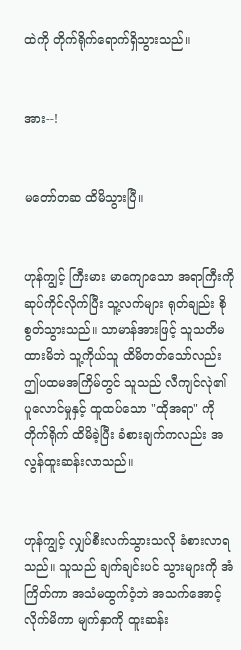ထဲကို တိုက်ရိုက်ရောက်ရှိသွားသည်။


အား--!


မတော်တဆ ထိမိသွားပြီ။


ဟုန်ကျွင့် ကြီးမား မာကျောသော အရာကြီးကို ဆုပ်ကိုင်လိုက်ပြီး သူ့လက်များ ရုတ်ချည်း စိုစွတ်သွားသည်။ သာမာန်အားဖြင့် သူသတိမထားမိဘဲ သူ့ကိုယ်သူ ထိမိတတ်သော်လည်း ဤပထမအကြိမ်တွင် သူသည် လီကျင်လုဲ၏ ပူလောင်မှုနှင့် ထူထပ်သော "ထိုအရာ" ကို တိုက်ရိုက် ထိမိခဲ့ပြီး ခံစားချက်ကလည်း အလွန်ထူးဆန်းလာသည်။


ဟုန်ကျွင့် လျှပ်စီးလက်သွားသလို ခံစားလာရသည်။ သူသည် ချက်ချင်းပင် သွားများကို အံကြိတ်ကာ အသံမထွက်ဝံ့ဘဲ အသက်အောင့်လိုက်မိကာ မျက်နှာကို ထူးဆန်း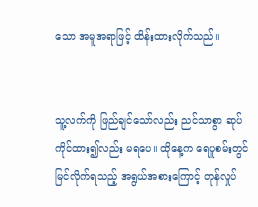သော အမူအရာဖြင့် ထိန်းထားလိုက်သည်။


သူ့လက်ကို ဖြည်ချင်သော်လည်း ညင်သာစွာ ဆုပ်ကိုင်ထား၍လည်း မရပေ။ ထိုနေ့က ရေပူစမ်းတွင် မြင်လိုက်ရသည့် အရွယ်အစားကြောင့် တုန်လှုပ်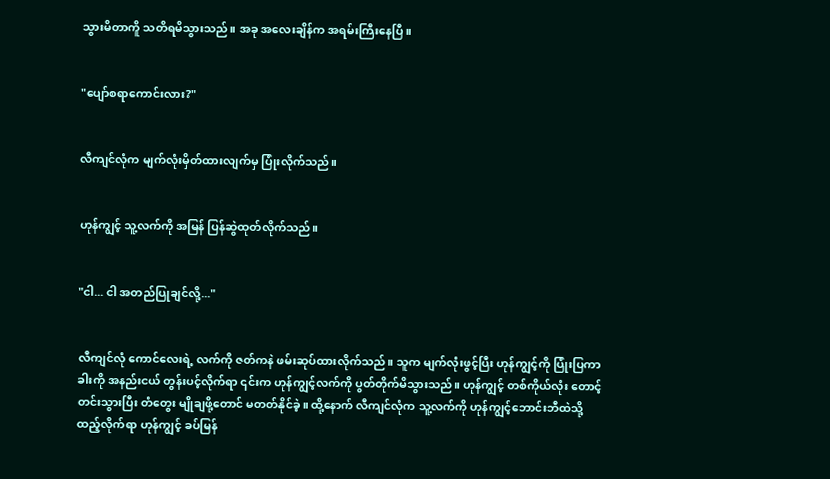သွားမိတာကိူ သတိရမိသွားသည်။ အခု အလေးချိန်က အရမ်းကြီးနေပြီ။


"ပျော်စရာကောင်းလား?"


လီကျင်လုံက မျက်လုံးမှိတ်ထားလျက်မှ ပြုံးလိုက်သည်။


ဟုန်ကျွင့် သူ့လက်ကို အမြန် ပြန်ဆွဲထုတ်လိုက်သည်။


"ငါ... ငါ အတည်ပြုချင်လို့..."


လီကျင်လုံ ကောင်လေးရဲ့ လက်ကို ဇတ်ကနဲ ဖမ်းဆုပ်ထားလိုက်သည်။ သူက မျက်လုံးဖွင့်ပြီး ဟုန်ကျွင့်ကို ပြုံးပြကာ ခါးကို အနည်းငယ် တွန်းပင့်လိုက်ရာ ၎င်းက ဟုန်ကျွင့်လက်ကို ပွတ်တိုက်မိသွားသည်။ ဟုန်ကျွင့် တစ်ကိုယ်လုံး တောင့်တင်းသွားပြီး တံတွေး မျိုချဖို့တောင် မတတ်နိုင်ခဲ့။ ထို့နောက် လီကျင်လုံက သူ့လက်ကို ဟုန်ကျွင့်ဘောင်းဘီထဲသို့ ထည့်လိုက်ရာ ဟုန်ကျွင့် ခပ်မြန်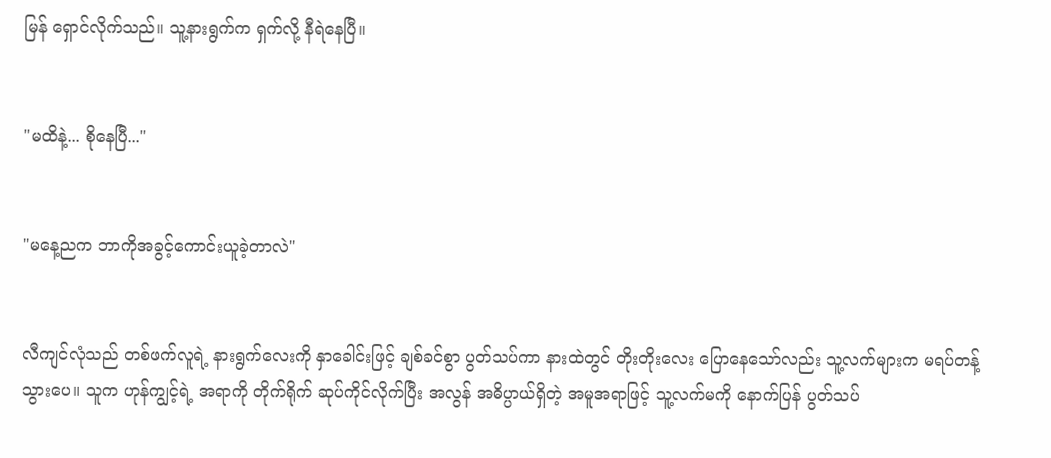မြန် ရှောင်လိုက်သည်။ သူ့နားရွက်က ရှက်လို့ နီရဲနေပြီ။


"မထိနဲ့... စိုနေပြီ..."


"မနေ့ညက ဘာကိုအခွင့်ကောင်းယူခဲ့တာလဲ"


လီကျင်လုံသည် တစ်ဖက်လူရဲ့ နားရွက်လေးကို နှာခေါင်းဖြင့် ချစ်ခင်စွာ ပွတ်သပ်ကာ နားထဲတွင် တိုးတိုးလေး ပြောနေသော်လည်း သူ့လက်များက မရပ်တန့်သွားပေ။ သူက ဟုန်ကျွင့်ရဲ့ အရာကို တိုက်ရိုက် ဆုပ်ကိုင်လိုက်ပြီး အလွန် အဓိပ္ပာယ်ရှိတဲ့ အမူအရာဖြင့် သူ့လက်မကို နောက်ပြန် ပွတ်သပ်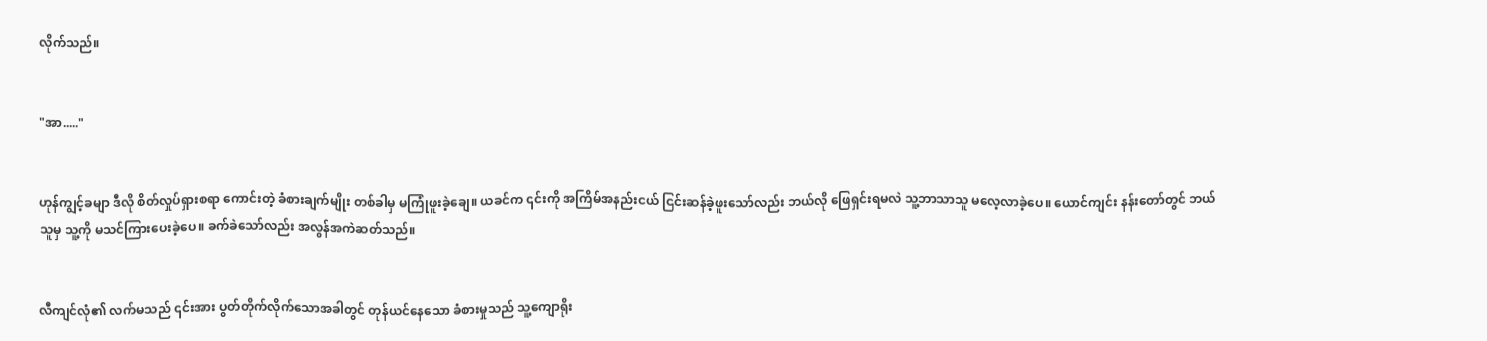လိုက်သည်။


"အာ....."


ဟုန်ကျွင့်ခမျာ ဒီလို စိတ်လှုပ်ရှားစရာ ကောင်းတဲ့ ခံစားချက်မျိုး တစ်ခါမှ မကြုံဖူးခဲ့ချေ။ ယခင်က ၎င်းကို အကြိမ်အနည်းငယ် ငြင်းဆန်ခဲ့ဖူးသော်လည်း ဘယ်လို ဖြေရှင်းရမလဲ သူ့ဘာသာသူ မလေ့လာခဲ့ပေ။ ယောင်ကျင်း နန်းတော်တွင် ဘယ်သူမှ သူ့ကို မသင်ကြားပေးခဲ့ပေ။ ခက်ခဲသော်လည်း အလွန်အကဲဆတ်သည်။


လီကျင်လုံ၏ လက်မသည် ၎င်းအား ပွတ်တိုက်လိုက်သောအခါတွင် တုန်ယင်နေသော ခံစားမှုသည် သူ့ကျောရိုး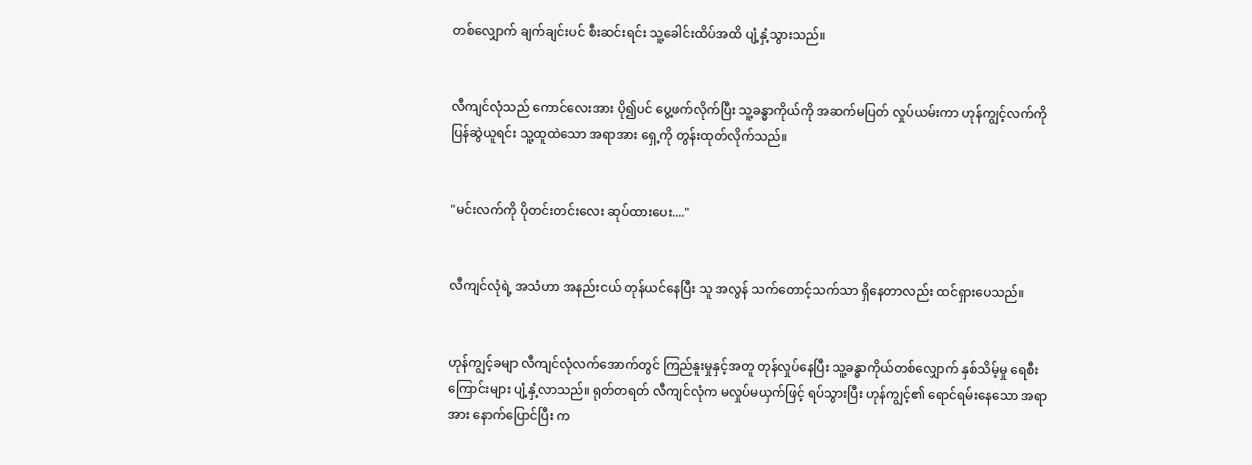တစ်လျှောက် ချက်ချင်းပင် စီးဆင်းရင်း သူ့ခေါင်းထိပ်အထိ ပျံ့နှံ့သွားသည်။


လီကျင်လုံသည် ကောင်လေးအား ပို၍ပင် ပွေ့ဖက်လိုက်ပြီး သူ့ခန္ဓာကိုယ်ကို အဆက်မပြတ် လှုပ်ယမ်းကာ ဟုန်ကျွင့်လက်ကို ပြန်ဆွဲယူရင်း သူ့ထူထဲသော အရာအား ရှေ့ကို တွန်းထုတ်လိုက်သည်။


"မင်းလက်ကို ပိုတင်းတင်းလေး ဆုပ်ထားပေး...."


လီကျင်လုံရဲ့ အသံဟာ အနည်းငယ် တုန်ယင်နေပြီး သူ အလွန် သက်တောင့်သက်သာ ရှိနေတာလည်း ထင်ရှားပေသည်။


ဟုန်ကျွင့်ခမျာ လီကျင်လုံလက်အောက်တွင် ကြည်နူးမှုနှင့်အတူ တုန်လှုပ်နေပြီး သူ့ခန္ဓာကိုယ်တစ်လျှောက် နှစ်သိမ့်မှု ရေစီးကြောင်းများ ပျံ့နှံ့လာသည်။ ရုတ်တရတ် လီကျင်လုံက မလှုပ်မယှက်ဖြင့် ရပ်သွားပြီး ဟုန်ကျွင့်၏ ရောင်ရမ်းနေသော အရာအား နောက်ပြောင်ပြီး က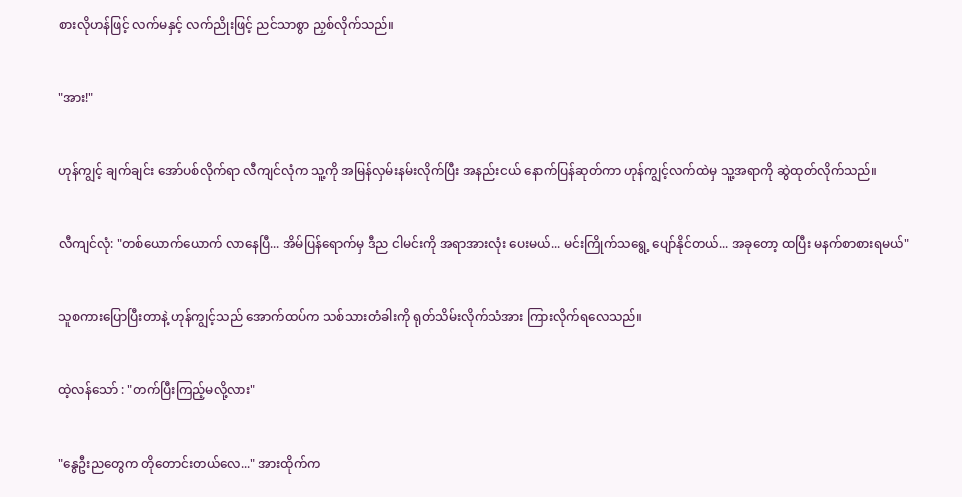စားလိုဟန်ဖြင့် လက်မနှင့် လက်ညိုးဖြင့် ညင်သာစွာ ညှစ်လိုက်သည်။


"အား!"


ဟုန်ကျွင့် ချက်ချင်း အော်ပစ်လိုက်ရာ လီကျင်လုံက သူ့ကို အမြန်လှမ်းနမ်းလိုက်ပြီး အနည်းငယ် နောက်ပြန်ဆုတ်ကာ ဟုန်ကျွင့်လက်ထဲမှ သူ့အရာကို ဆွဲထုတ်လိုက်သည်။


လီကျင်လုံ: "တစ်ယောက်ယောက် လာနေပြီ... အိမ်ပြန်ရောက်မှ ဒီည ငါမင်းကို အရာအားလုံး ပေးမယ်... မင်းကြိုက်သရွေ့ ပျော်နိုင်တယ်... အခုတော့ ထပြီး မနက်စာစားရမယ်"


သူစကားပြောပြီးတာနဲ့ ဟုန်ကျွင့်သည် အောက်ထပ်က သစ်သားတံခါးကို ရုတ်သိမ်းလိုက်သံအား ကြားလိုက်ရလေသည်။


ထဲ့လန်သော် : "တက်ပြီးကြည့်မလို့လား"


"နွေဦးညတွေက တိုတောင်းတယ်လေ..." အားထိုက်က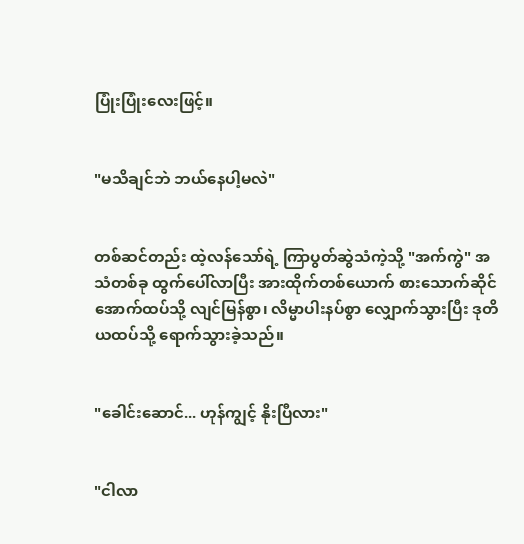ပြုံးပြုံးလေးဖြင့်။


"မသိချင်ဘဲ ဘယ်နေပါ့မလဲ"


တစ်ဆင်တည်း ထဲ့လန်သော်ရဲ့ ကြာပွတ်ဆွဲသံကဲ့သို့ "အက်ကွဲ" အသံတစ်ခု ထွက်ပေါ်လာပြီး အားထိုက်တစ်ယောက် စားသောက်ဆိုင် အောက်ထပ်သို့ လျင်မြန်စွာ၊ လိမ္မာပါးနပ်စွာ လျှောက်သွားပြီး ဒုတိယထပ်သို့ ရောက်သွားခဲ့သည်။


"ခေါင်းဆောင်... ဟုန်ကျွင့် နိုးပြီလား"


"ငါလာ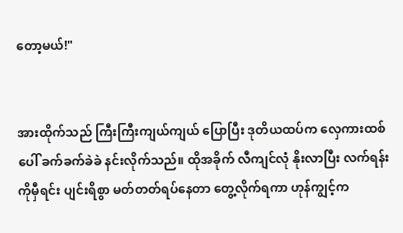တော့မယ်!"


အားထိုက်သည် ကြီးကြီးကျယ်ကျယ် ပြောပြီး ဒုတိယထပ်က လှေကားထစ်ပေါ် ခက်ခက်ခဲခဲ နင်းလိုက်သည်။ ထိုအခိုက် လီကျင်လုံ နိုးလာပြီး လက်ရန်းကိုမှီရင်း ပျင်းရိစွာ မတ်တတ်ရပ်နေတာ တွေ့လိုက်ရကာ ဟုန်ကျွင့်က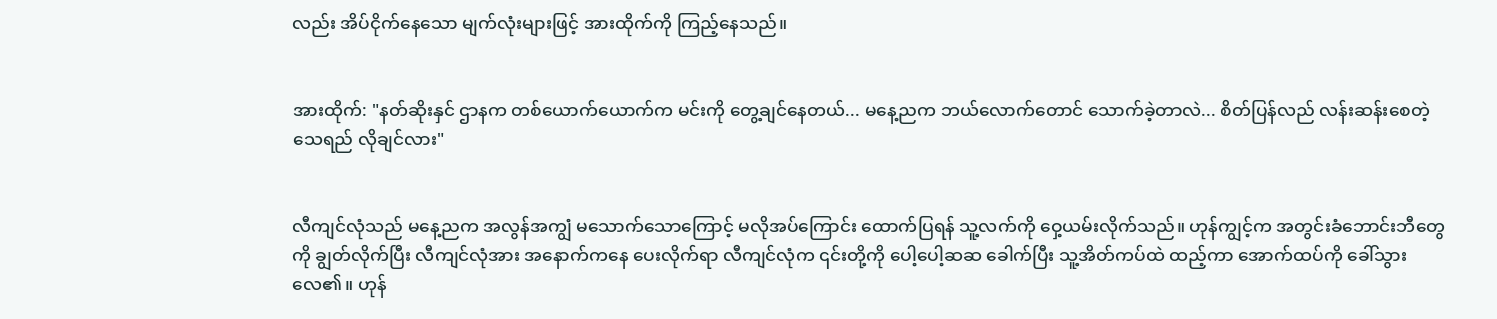လည်း အိပ်ငိုက်နေသော မျက်လုံးများဖြင့် အားထိုက်ကို ကြည့်နေသည်။


အားထိုက်: "နတ်ဆိုးနှင် ဌာနက တစ်ယောက်ယောက်က မင်းကို တွေ့ချင်နေတယ်... မနေ့ညက ဘယ်လောက်တောင် သောက်ခဲ့တာလဲ... စိတ်ပြန်လည် လန်းဆန်းစေတဲ့ သေရည် လိုချင်လား"


လီကျင်လုံသည် မနေ့ညက အလွန်အကျွံ မသောက်သောကြောင့် မလိုအပ်ကြောင်း ထောက်ပြရန် သူ့လက်ကို ဝှေ့ယမ်းလိုက်သည်။ ဟုန်ကျွင့်က အတွင်းခံဘောင်းဘီတွေကို ချွတ်လိုက်ပြီး လီကျင်လုံအား အနောက်ကနေ ပေးလိုက်ရာ လီကျင်လုံက ၎င်းတို့ကို ပေါ့ပေါ့ဆဆ ခေါက်ပြီး သူ့အိတ်ကပ်ထဲ ထည့်ကာ အောက်ထပ်ကို ခေါ်သွားလေ၏။ ဟုန်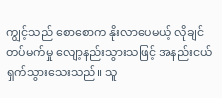ကျွင့်သည် စောစောက နိုးလာပေမယ့် လိုချင်တပ်မက်မှု လျော့နည်းသွားသဖြင့် အနည်းငယ် ရှက်သွားသေးသည်။ သူ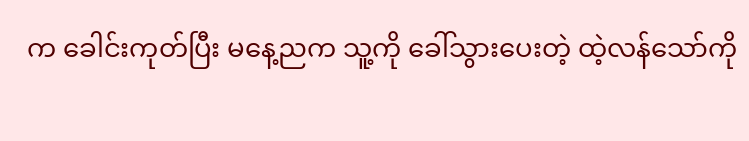က ခေါင်းကုတ်ပြီး မနေ့ညက သူ့ကို ခေါ်သွားပေးတဲ့ ထဲ့လန်သော်ကို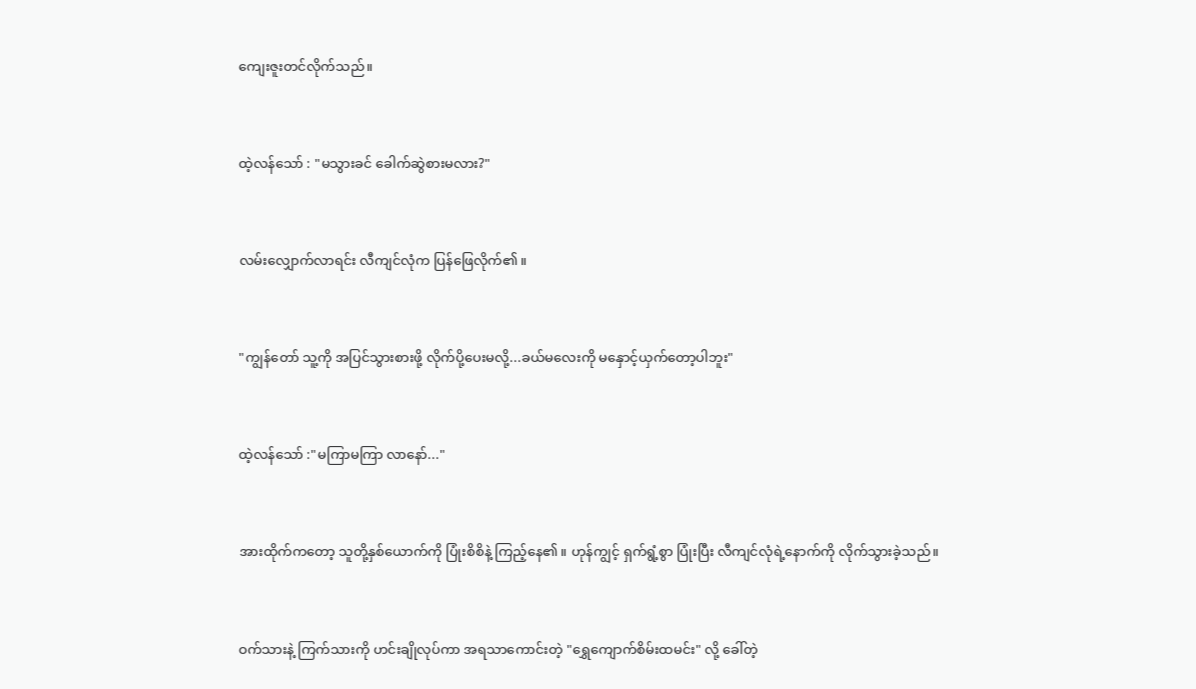ကျေးဇူးတင်လိုက်သည်။


ထဲ့လန်သော် : "မသွားခင် ခေါက်ဆွဲစားမလား?"


လမ်းလျှောက်လာရင်း လီကျင်လုံက ပြန်ဖြေလိုက်၏။


"ကျွန်တော် သူ့ကို အပြင်သွားစားဖို့ လိုက်ပို့ပေးမလို့...ခယ်မလေးကို မနှောင့်ယှက်တော့ပါဘူး"


ထဲ့လန်သော် :"မကြာမကြာ လာနော်..."


အားထိုက်ကတော့ သူတို့နှစ်ယောက်ကို ပြုံးစိစိနဲ့ ကြည့်နေ၏။ ဟုန်ကျွင့် ရှက်ရွံ့စွာ ပြုံးပြီး လီကျင်လုံရဲ့နောက်ကို လိုက်သွားခဲ့သည်။


ဝက်သားနဲ့ ကြက်သားကို ဟင်းချိုလုပ်ကာ အရသာကောင်းတဲ့ "ရွှေကျောက်စိမ်းထမင်း" လို့ ခေါ်တဲ့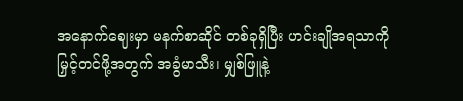အနောက်ဈေးမှာ မနက်စာဆိုင် တစ်ခုရှိပြီး ဟင်းချိုအရသာကို မြှင့်တင်ဖို့အတွက် အခွံမာသီး၊ မျှစ်ဖြူနဲ့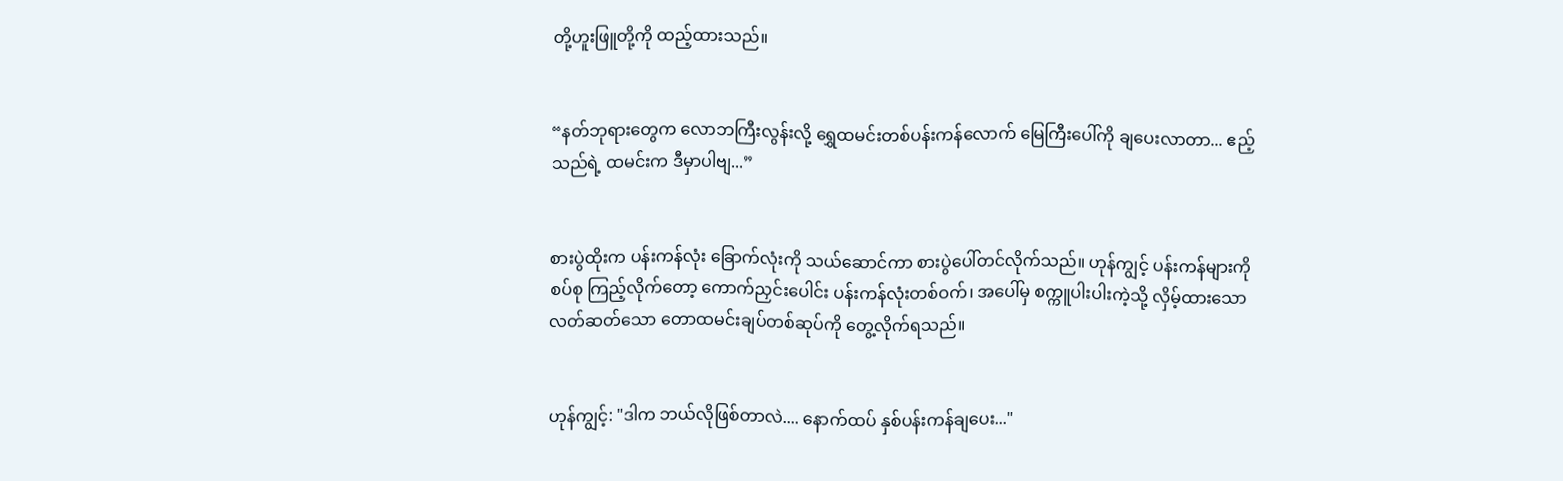တို့ဟူးဖြူတို့ကို ထည့်ထားသည်။


“နတ်ဘုရားတွေက လောဘကြီးလွန်းလို့ ရွှေထမင်းတစ်ပန်းကန်လောက် မြေကြီးပေါ်ကို ချပေးလာတာ... ဧည့်သည်ရဲ့ ထမင်းက ဒီမှာပါဗျ...”


စားပွဲထိုးက ပန်းကန်လုံး ခြောက်လုံးကို သယ်ဆောင်ကာ စားပွဲပေါ်တင်လိုက်သည်။ ဟုန်ကျွင့် ပန်းကန်များကို စပ်စု ကြည့်လိုက်တော့ ကောက်ညှင်းပေါင်း ပန်းကန်လုံးတစ်ဝက်၊ အပေါ်မှ စက္ကူပါးပါးကဲ့သို့ လှိမ့်ထားသော လတ်ဆတ်သော တောထမင်းချပ်တစ်ဆုပ်ကို တွေ့လိုက်ရသည်။


ဟုန်ကျွင့်: "ဒါက ဘယ်လိုဖြစ်တာလဲ.... နောက်ထပ် နှစ်ပန်းကန်ချပေး..."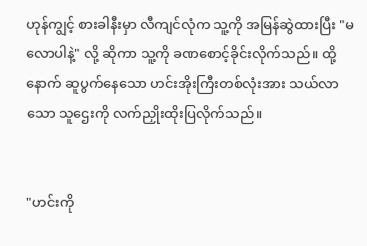ဟုန်ကျွင့် စားခါနီးမှာ လီကျင်လုံက သူ့ကို အမြန်ဆွဲထားပြီး "မလောပါနဲ့" လို့ ဆိုကာ သူ့ကို ခဏစောင့်ခိုင်းလိုက်သည်။ ထို့နောက် ဆူပွက်နေသော ဟင်းအိုးကြီးတစ်လုံးအား သယ်လာသော သူဌေးကို လက်ညှိုးထိုးပြလိုက်သည်။


"ဟင်းကို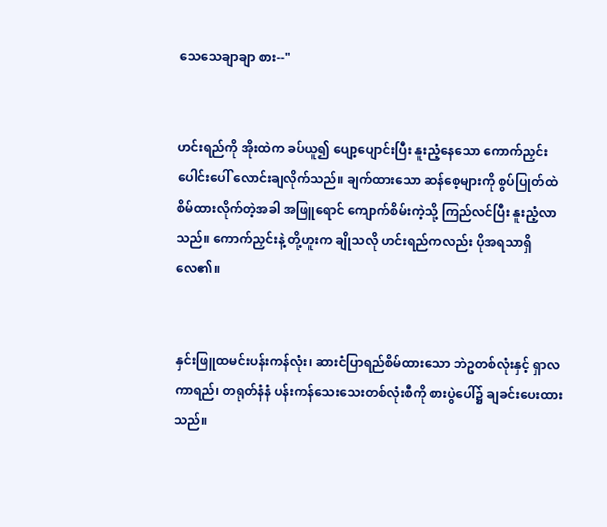သေသေချာချာ စား--"


ဟင်းရည်ကို အိုးထဲက ခပ်ယူ၍ ပျော့ပျောင်းပြီး နူးညံ့နေသော ကောက်ညှင်းပေါင်းပေါ် လောင်းချလိုက်သည်။ ချက်ထားသော ဆန်စေ့များကို စွပ်ပြုတ်ထဲ စိမ်ထားလိုက်တဲ့အခါ အဖြူရောင် ကျောက်စိမ်းကဲ့သို့ ကြည်လင်ပြီး နူးညံ့လာသည်။ ကောက်ညှင်းနဲ့ တို့ဟူးက ချိုသလို ဟင်းရည်ကလည်း ပိုအရသာရှိလေ၏။


နှင်းဖြူထမင်းပန်းကန်လုံး၊ ဆားငံပြာရည်စိမ်ထားသော ဘဲဥတစ်လုံးနှင့် ရှာလကာရည်၊ တရုတ်နံနံ ပန်းကန်သေးသေးတစ်လုံးစီကို စားပွဲပေါ်၌ ချခင်းပေးထားသည်။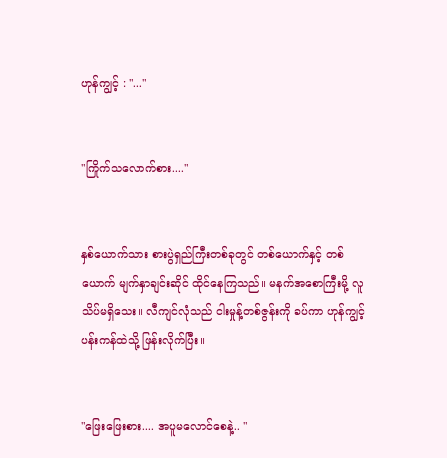ဟုန်ကျွင့် : "..."


"ကြိုက်သလောက်စား...."


နှစ်ယောက်သား စားပွဲရှည်ကြီးတစ်ခုတွင် တစ်ယောက်နှင့် တစ်ယောက် မျက်နှာချင်းဆိုင် ထိုင်နေကြသည်။ မနက်အစောကြီးမို့ လူသိပ်မရှိသေး။ လီကျင်လုံသည် ငါးမှုန့်တစ်ဇွန်းကို ခပ်ကာ ဟုန်ကျွင့်ပန်းကန်ထဲသို့ ဖြန်းလိုက်ပြီး။


"ဖြေးဖြေးစား.... အပူမလောင်စေနဲ့.. "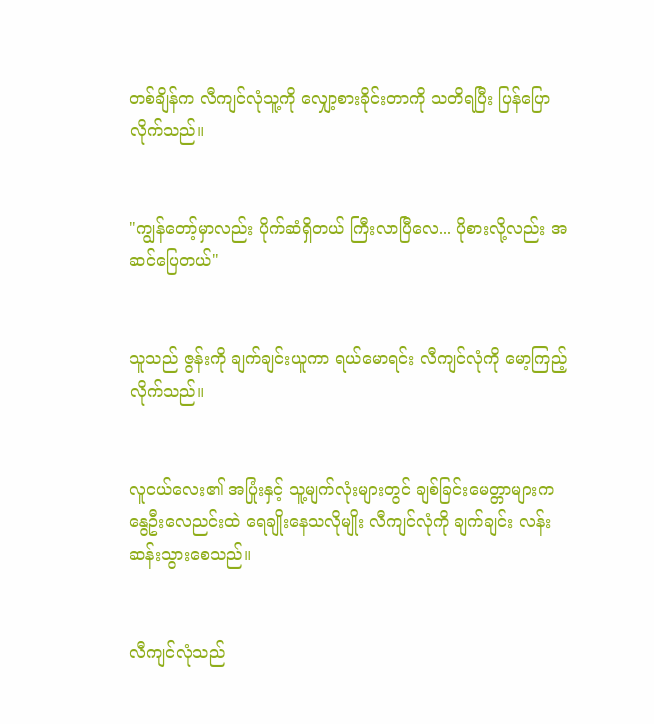တစ်ချိန်က လီကျင်လုံသူ့ကို လျှော့စားခိုင်းတာကို သတိရပြီး ပြန်ပြောလိုက်သည်။


"ကျွန်တော့်မှာလည်း ပိုက်ဆံရှိတယ် ကြီးလာပြီလေ... ပိုစားလို့လည်း အဆင်ပြေတယ်"


သူသည် ဇွန်းကို ချက်ချင်းယူကာ ရယ်မောရင်း လီကျင်လုံကို မော့ကြည့်လိုက်သည်။


လူငယ်လေး၏ အပြုံးနှင့် သူ့မျက်လုံးများတွင် ချစ်ခြင်းမေတ္တာများက နွေဦးလေညင်းထဲ ရေချိုးနေသလိုမျိုး လီကျင်လုံကို ချက်ချင်း လန်းဆန်းသွားစေသည်။


လီကျင်လုံသည်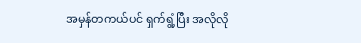အမှန်တကယ်ပင် ရှက်ရွံ့ပြီး အလိုလို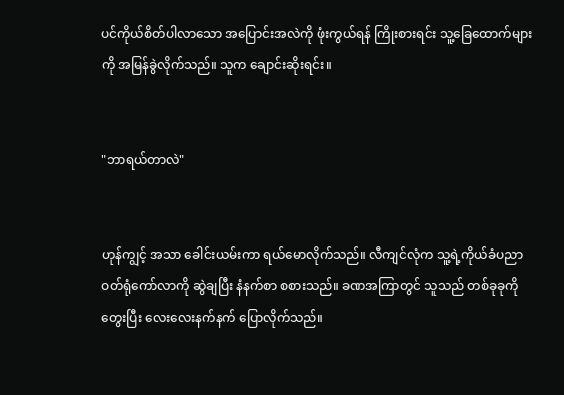ပင်ကိုယ်စိတ်ပါလာသော အပြောင်းအလဲကို ဖုံးကွယ်ရန် ကြိုးစားရင်း သူ့ခြေထောက်များကို အမြန်ခွဲလိုက်သည်။ သူက ချောင်းဆိုးရင်း။


"ဘာရယ်တာလဲ"


ဟုန်ကျွင့် အသာ ခေါင်းယမ်းကာ ရယ်မောလိုက်သည်။ လီကျင်လုံက သူ့ရဲ့ကိုယ်ခံပညာ ဝတ်ရုံကော်လာကို ဆွဲချပြီး နံနက်စာ စစားသည်။ ခဏအကြာတွင် သူသည် တစ်ခုခုကို တွေးပြီး လေးလေးနက်နက် ပြောလိုက်သည်။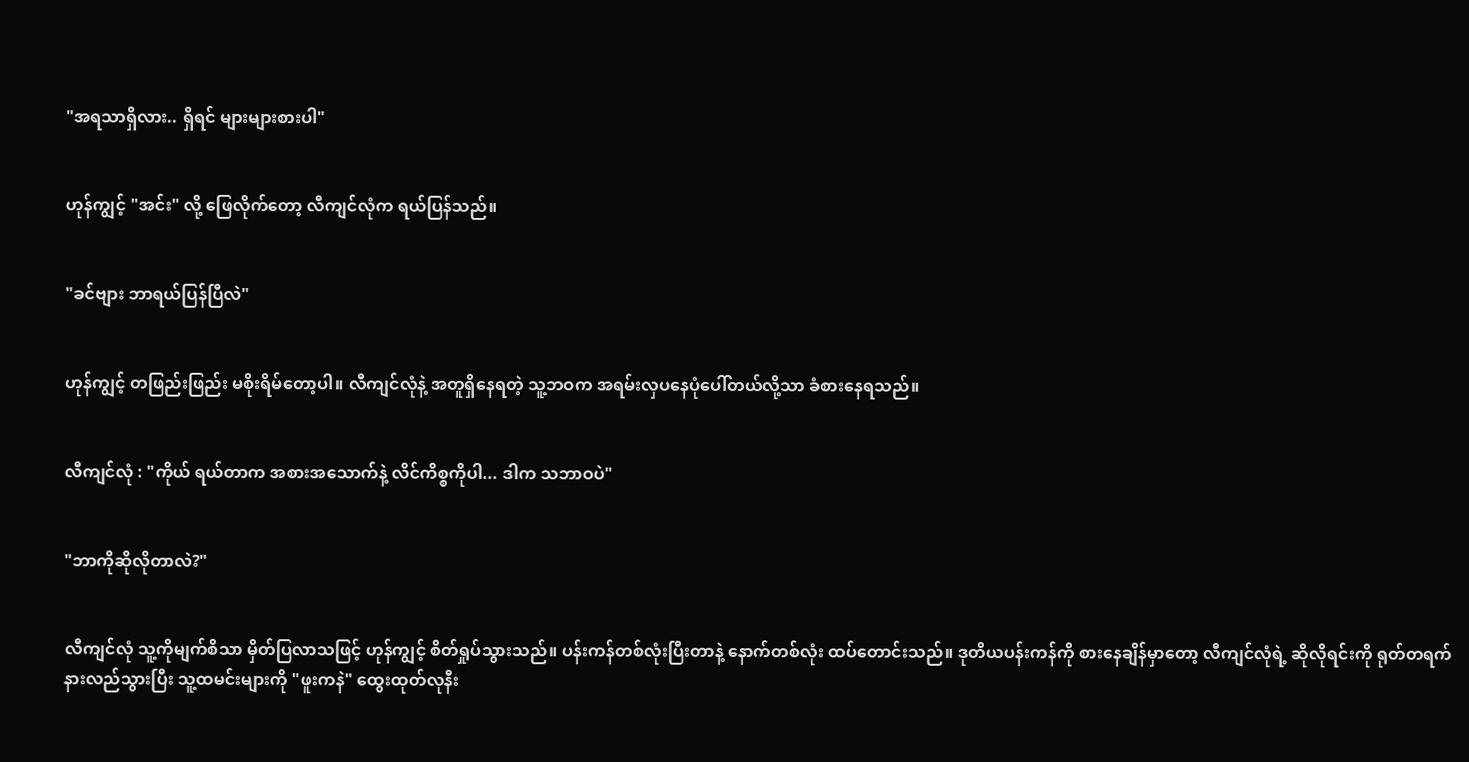"အရသာရှိလား.. ရှိရင် များများစားပါ"


ဟုန်ကျွင့် "အင်း" လို့ ဖြေလိုက်တော့ လီကျင်လုံက ရယ်ပြန်သည်။


"ခင်ဗျား ဘာရယ်ပြန်ပြီလဲ"


ဟုန်ကျွင့် တဖြည်းဖြည်း မစိုးရိမ်တော့ပါ။ လီကျင်လုံနဲ့ အတူရှိနေရတဲ့ သူ့ဘဝက အရမ်းလှပနေပုံပေါ်တယ်လို့သာ ခံစားနေရသည်။


လီကျင်လုံ : "ကိုယ် ရယ်တာက အစားအသောက်နဲ့ လိင်ကိစ္စကိုပါ... ဒါက သဘာဝပဲ"


"ဘာကိုဆိုလိုတာလဲ?"


လီကျင်လုံ သူ့ကိုမျက်စိသာ မှိတ်ပြလာသဖြင့် ဟုန်ကျွင့် စိတ်ရှုပ်သွားသည်။ ပန်းကန်တစ်လုံးပြီးတာနဲ့ နောက်တစ်လုံး ထပ်တောင်းသည်။ ဒုတိယပန်းကန်ကို စားနေချိန်မှာတော့ လီကျင်လုံရဲ့ ဆိုလိုရင်းကို ရုတ်တရက် နားလည်သွားပြီး သူ့ထမင်းများကို "ဖူးကနဲ" ထွေးထုတ်လုနီး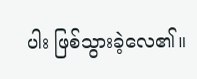ပါး ဖြစ်သွားခဲ့လေ၏။